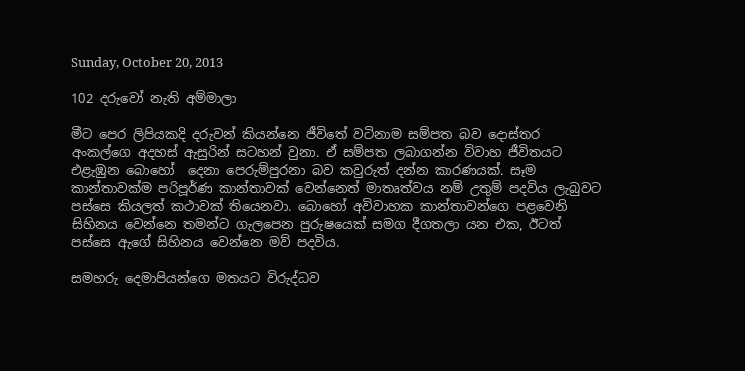Sunday, October 20, 2013

102 දරුවෝ නැති අම්මාලා

මීට පෙර ලිපියකදි දරුවන් කියන්නෙ ජීවිතේ වටිනාම සම්පත බව දොස්තර අංකල්ගෙ අදහස් ඇසුරින් සටහන් වුනා. ඒ සම්පත ලබාගන්න විවාහ ජීවිතයට එළැඹුන බොහෝ  දෙනා පෙරුම්පුරනා බව කවුරුත් දන්න කාරණයක්. සෑම කාන්තාවක්ම පරිපූර්ණ කාන්තාවක් වෙන්නෙත් මාතෘත්වය නම් උතුම් පදවිය ලැබුවට පස්සෙ කියලත් කථාවක් තියෙනවා. බොහෝ අවිවාහක කාන්තාවන්ගෙ පළවෙනි සිහිනය වෙන්නෙ තමන්ට ගැලපෙන පුරුෂයෙක් සමග දීගතලා යන එක, ඊටත් පස්සෙ ඇගේ සිහිනය වෙන්නෙ මව් පදවිය.

සමහරු දෙමාපියන්ගෙ මතයට විරුද්ධව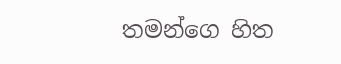තමන්ගෙ හිත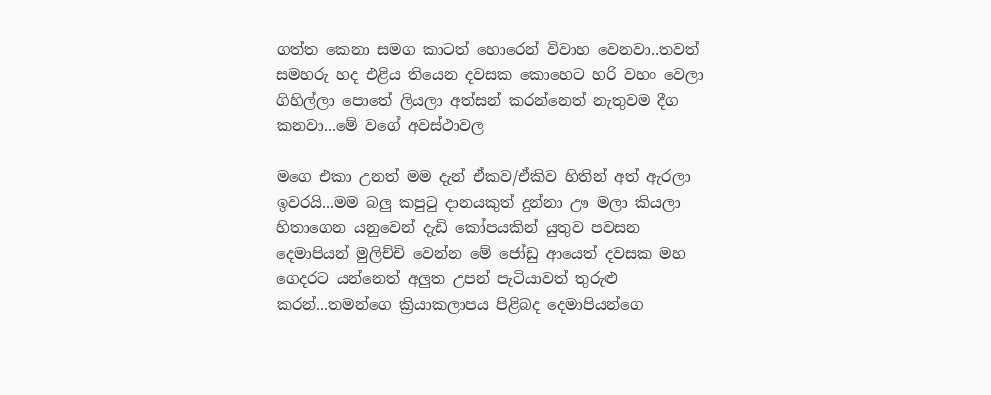ගත්ත කෙනා සමග කාටත් හොරෙන් විවාහ වෙනවා..තවත් සමහරු හද එළිය තියෙන දවසක කොහෙට හරි වහං වෙලා ගිහිල්ලා පොතේ ලියලා අත්සන් කරන්නෙත් නැතුවම දීග කනවා...මේ වගේ අවස්ථාවල

මගෙ එකා උනත් මම දැන් ඒකව/ඒකිව හිතින් අත් ඇරලා ඉවරයි...මම බලු කපුටු දානයකුත් දුන්නා ඌ මලා කියලා හිතාගෙන යනුවෙන් දැඩි කෝපයකින් යුතුව පවසන දෙමාපියන් මුලිච්චි වෙන්න මේ ජෝඩු ආයෙත් දවසක මහ ගෙදරට යන්නෙත් අලුත උපන් පැටියාවත් තුරුළු කරන්...තමන්ගෙ ක්‍රියාකලාපය පිළිබද දෙමාපියන්ගෙ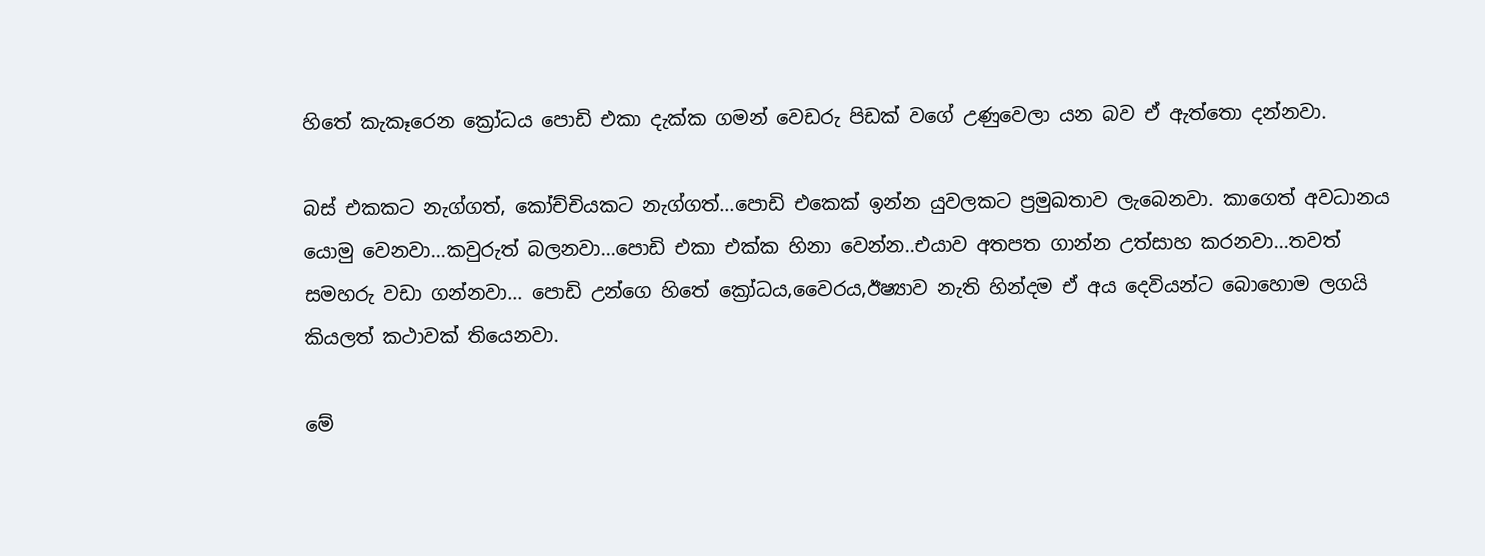හිතේ කැකෑරෙන ක්‍රෝධය පොඩි එකා දැක්ක ගමන් වෙඩරු පිඩක් වගේ උණුවෙලා යන බව ඒ ඇත්තො දන්නවා.

බස් එකකට නැග්ගත්, කෝච්චියකට නැග්ගත්...පොඩි එකෙක් ඉන්න යුවලකට ප්‍රමුඛතාව ලැබෙනවා. කාගෙත් අවධානය යොමු වෙනවා...කවුරුත් බලනවා...පොඩි එකා එක්ක හිනා වෙන්න..එයාව අතපත ගාන්න උත්සාහ කරනවා...තවත් සමහරු වඩා ගන්නවා... පොඩි උන්ගෙ හිතේ ක්‍රෝධය,වෛරය,ඊෂ්‍යාව නැති හින්දම ඒ අය දෙවියන්ට බොහොම ලගයි කියලත් කථාවක් තියෙනවා.

මේ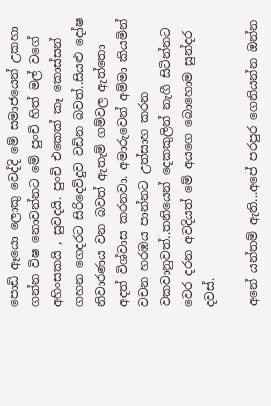පොඩි ඈයො ලොකු වෙද්දි මේ සමාජයෙන් උකහා ගන්න විෂ නොවන්නට මේ පුංචි හිත් මල් වගේ අහිංසකයි , සුවදයි. පුංචි එකෙක් කෑ කොස්සන් ගහන ගෙදරට සිරිදෙව්දුව වඩින බවත්..සියළු දෝෂ නිවාරණය වන බවත් ඇතැම් ගම්වල ඇත්තො අදත් විශ්වාස කරනවා. අමාරුවෙන් අම්මා කියමින් වචන හරඹය පාන්නට උත්සාහ කරන වකවානුවත්..තනියෙන් දෙකකුලින් නැගී සිටින්නට වෙර දරන අවදියත් මේ අයගෙ බොහොම සුන්දර දවස්.

අනේ යන්තම් ඇති...අපේ පරපුර ගෙනියන්න ඔන්න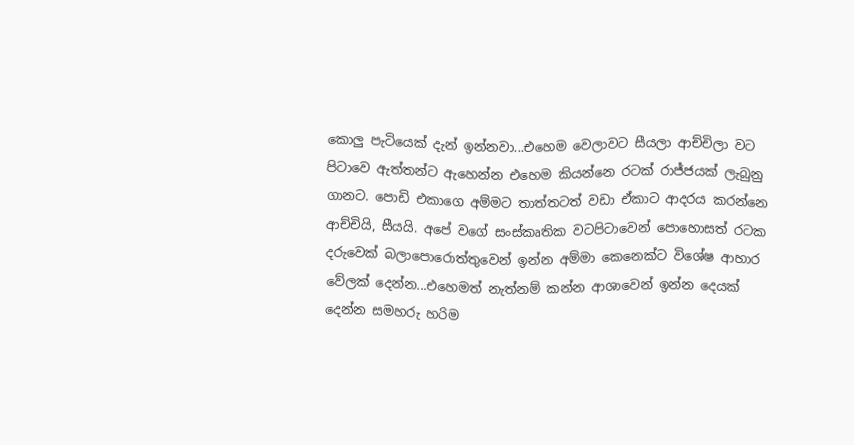කොලු පැටියෙක් දැන් ඉන්නවා...එහෙම වෙලාවට සීයලා ආච්චිලා වට පිටාවෙ ඇත්තන්ට ඇහෙන්න එහෙම කියන්නෙ රටක් රාජ්ජයක් ලැබුනු ගානට. පොඩි එකාගෙ අම්මට තාත්තටත් වඩා ඒකාට ආදරය කරන්නෙ ආච්චියි, සීයයි. අපේ වගේ සංස්කෘතික වටපිටාවෙන් පොහොසත් රටක දරුවෙක් බලාපොරොත්තුවෙන් ඉන්න අම්මා කෙනෙක්ට විශේෂ ආහාර වේලක් දෙන්න...එහෙමත් නැත්නම් කන්න ආශාවෙන් ඉන්න දෙයක් දෙන්න සමහරු හරිම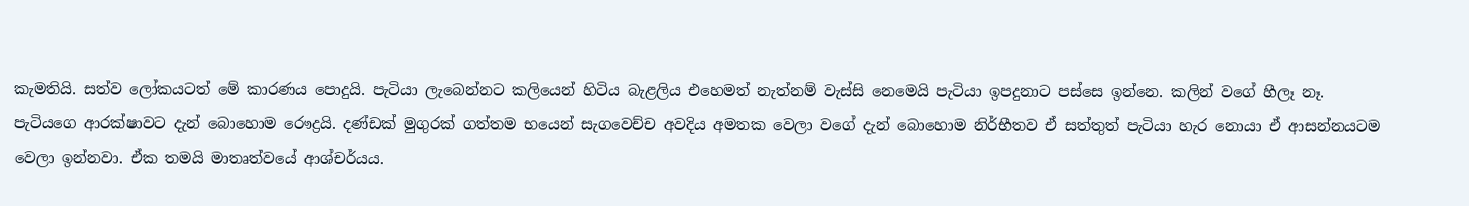කැමතියි. සත්ව ලෝකයටත් මේ කාරණය පොදුයි. පැටියා ලැබෙන්නට කලියෙන් හිටිය බැළලිය එහෙමත් නැත්නම් වැස්සි නෙමෙයි පැටියා ඉපදුනාට පස්සෙ ඉන්නෙ. කලින් වගේ හීලෑ නෑ. පැටියගෙ ආරක්ෂාවට දැන් බොහොම රෞද්‍රයි. දණ්ඩක් මුගුරක් ගත්තම භයෙන් සැගවෙච්ච අවදිය අමතක වෙලා වගේ දැන් බොහොම නිර්භීතව ඒ සත්තුත් පැටියා හැර නොයා ඒ ආසන්නයටම වෙලා ඉන්නවා. ඒක තමයි මාතෘත්වයේ ආශ්චර්යය.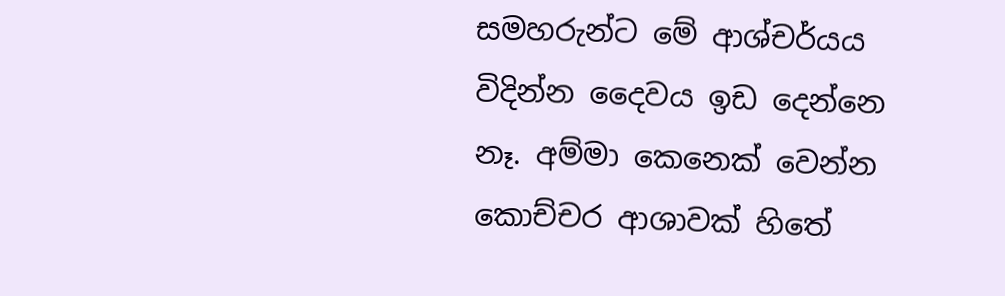සමහරුන්ට මේ ආශ්චර්යය විදින්න දෛවය ඉඩ දෙන්නෙ නෑ. අම්මා කෙනෙක් වෙන්න කොච්චර ආශාවක් හිතේ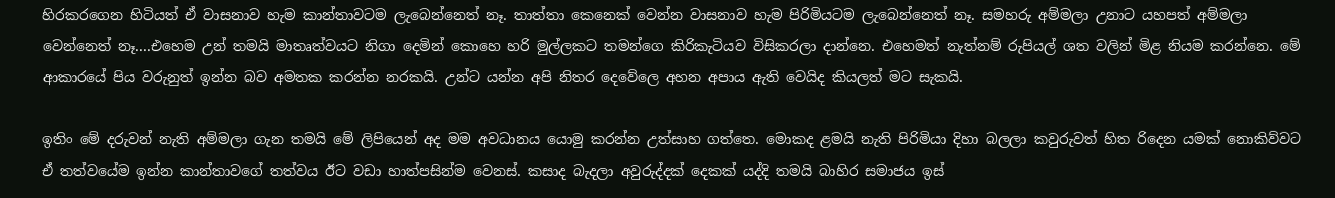හිරකරගෙන හිටියත් ඒ වාසනාව හැම කාන්තාවටම ලැබෙන්නෙත් නෑ. තාත්තා කෙනෙක් වෙන්න වාසනාව හැම පිරිමියටම ලැබෙන්නෙත් නෑ. සමහරු අම්මලා උනාට යහපත් අම්මලා වෙන්නෙත් නෑ....එහෙම උන් තමයි මාතෘත්වයට නිගා දෙමින් කොහෙ හරි මුල්ලකට තමන්ගෙ කිරිකැටියව විසිකරලා දාන්නෙ. එහෙමත් නැත්නම් රුපියල් ශත වලින් මිළ නියම කරන්නෙ. මේ ආකාරයේ පිය වරුනුත් ඉන්න බව අමතක කරන්න නරකයි. උන්ට යන්න අපි නිතර දෙවේලෙ අහන අපාය ඇති වෙයිද කියලත් මට සැකයි.

ඉතිං මේ දරුවන් නැති අම්මලා ගැන තමයි මේ ලිපියෙන් අද මම අවධානය යොමු කරන්න උත්සාහ ගත්තෙ. මොකද ළමයි නැති පිරිමියා දිහා බලලා කවුරුවත් හිත රිදෙන යමක් නොකිව්වට ඒ තත්වයේම ඉන්න කාන්තාවගේ තත්වය ඊට වඩා හාත්පසින්ම වෙනස්. කසාද බැදලා අවුරුද්දක් දෙකක් යද්දි තමයි බාහිර සමාජය ඉස්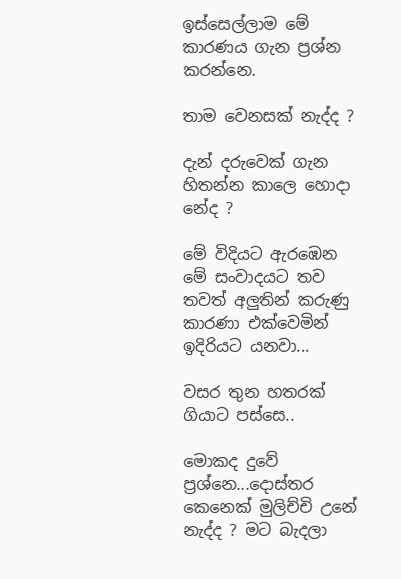ඉස්සෙල්ලාම මේ කාරණය ගැන ප්‍රශ්න කරන්නෙ.

තාම වෙනසක් නැද්ද ?

දැන් දරුවෙක් ගැන හිතන්න කාලෙ හොදා නේද ?

මේ විදියට ඇරඹෙන මේ සංවාදයට තව තවත් අලුතින් කරුණු කාරණා එක්වෙමින් ඉදිරියට යනවා...

වසර තුන හතරක් ගියාට පස්සෙ..

මොකද දුවේ ප්‍රශ්නෙ...දොස්තර කෙනෙක් මුලිච්චි උනේ නැද්ද ? මට බැදලා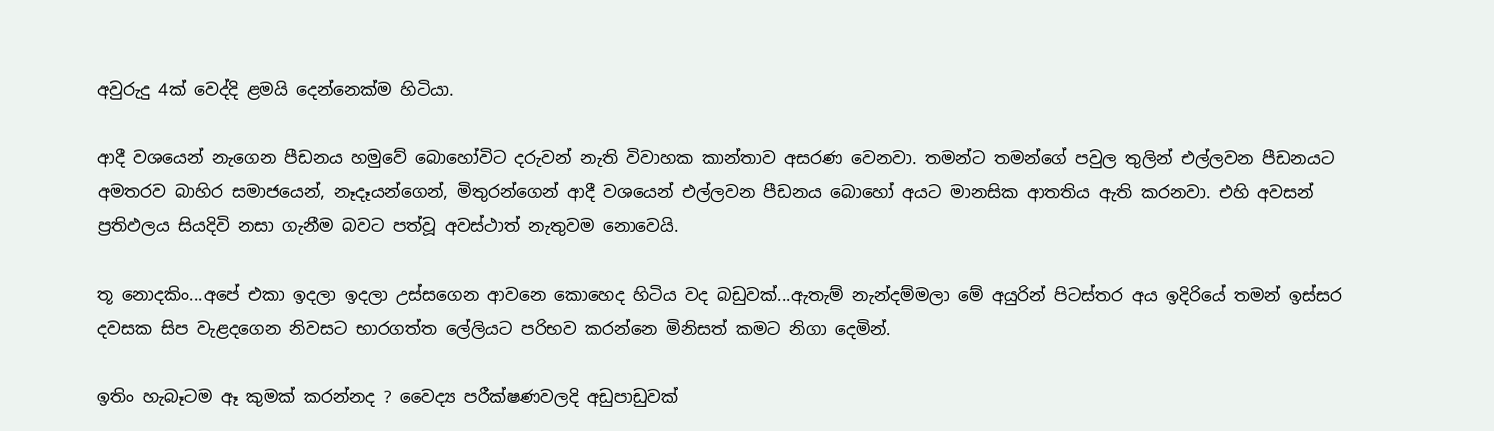අවුරුදු 4ක් වෙද්දි ළමයි දෙන්නෙක්ම හිටියා.

ආදී වශයෙන් නැගෙන පීඩනය හමුවේ බොහෝවිට දරුවන් නැති විවාහක කාන්තාව අසරණ වෙනවා. තමන්ට තමන්ගේ පවුල තුලින් එල්ලවන පීඩනයට අමතරව බාහිර සමාජයෙන්, නෑදෑයන්ගෙන්, මිතුරන්ගෙන් ආදී වශයෙන් එල්ලවන පීඩනය බොහෝ අයට මානසික ආතතිය ඇති කරනවා. එහි අවසන් ප්‍රතිඵලය සියදිවි නසා ගැනීම බවට පත්වූ අවස්ථාත් නැතුවම නොවෙයි.

තූ නොදකිං...අපේ එකා ඉදලා ඉදලා උස්සගෙන ආවනෙ කොහෙද හිටිය වද බඩුවක්...ඇතැම් නැන්දම්මලා මේ අයුරින් පිටස්තර අය ඉදිරියේ තමන් ඉස්සර දවසක සිප වැළදගෙන නිවසට භාරගත්ත ලේලියට පරිභව කරන්නෙ මිනිසත් කමට නිගා දෙමින්.

ඉතිං හැබෑටම ඈ කුමක් කරන්නද ? වෛද්‍ය පරීක්ෂණවලදි අඩුපාඩුවක්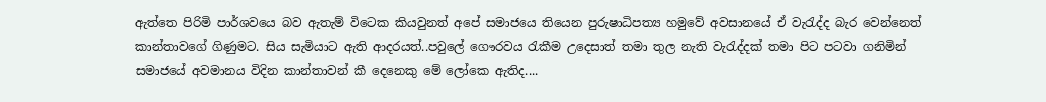ඇත්තෙ පිරිමි පාර්ශවයෙ බව ඇතැම් විටෙක කියවුනත් අපේ සමාජයෙ තියෙන පුරුෂාධිපත්‍ය හමුවේ අවසානයේ ඒ වැරැද්ද බැර වෙන්නෙත් කාන්තාවගේ ගිණුමට. සිය සැමියාට ඇති ආදරයත්..පවුලේ ගෞරවය රැකීම උදෙසාත් තමා තුල නැති වැරැද්දක් තමා පිට පටවා ගනිමින් සමාජයේ අවමානය විදින කාන්තාවන් කී දෙනෙකු මේ ලෝකෙ ඇතිද....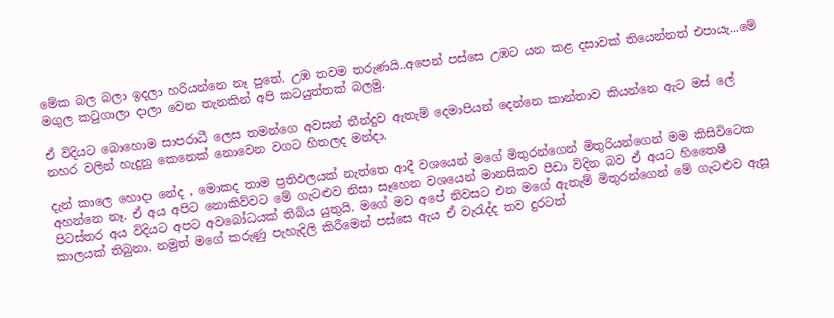මේක බල බලා ඉදලා හරියන්නෙ නෑ පුතේ. උඹ තවම තරුණයි..අපෙන් පස්සෙ උඹට යන කළ දසාවක් තියෙන්නත් එපායැ...මේ මගුල කටුගාලා දාලා වෙන තැනකින් අපි කටයුත්තක් බලමු.

ඒ විදියට බොහොම සාපරාධී ලෙස තමන්ගෙ අවසන් තීන්දුව ඇතැම් දෙමාපියන් දෙන්නෙ කාන්තාව කියන්නෙ ඇට මස් ලේ නහර වලින් හැදුනු කෙනෙක් නොවෙන වගට හිතලද මන්දා.

දැන් කාලෙ හොදා නේද , මොකද තාම ප්‍රතිඵලයක් නැත්තෙ ආදී වශයෙන් මගේ මිතුරන්ගෙන් මිතුරියන්ගෙන් මම කිසිවිටෙක අහන්නෙ නෑ. ඒ අය අපිට නොකිව්වට මේ ගැටළුව නිසා සෑහෙන වශයෙන් මානසිකව පීඩා විදින බව ඒ අයට හිතෛෂී පිටස්තර අය විදියට අපට අවබෝධයක් තිබිය යුතුයි. මගේ මව අපේ නිවසට එන මගේ ඇතැම් මිතුරන්ගෙන් මේ ගැටළුව ඇසූ කාලයක් තිබුනා. නමුත් මගේ කරුණු පැහැදිලි කිරීමෙන් පස්සෙ ඇය ඒ වැරැද්ද තව දුරටත්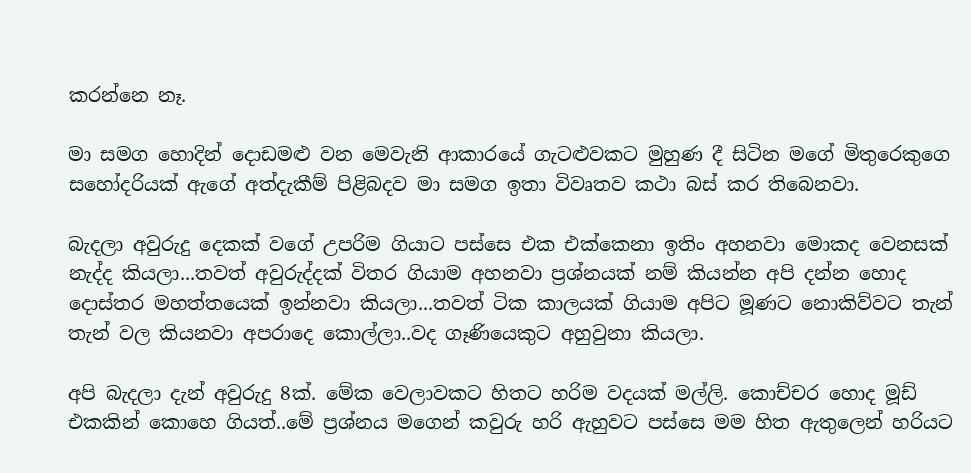කරන්නෙ නෑ.

මා සමග හොදින් දොඩමළු වන මෙවැනි ආකාරයේ ගැටළුවකට මුහුණ දී සිටින මගේ මිතුරෙකුගෙ සහෝදරියක් ඇගේ අත්දැකීම් පිළිබදව මා සමග ඉතා විවෘතව කථා බස් කර තිබෙනවා.

බැදලා අවුරුදු දෙකක් වගේ උපරිම ගියාට පස්සෙ එක එක්කෙනා ඉතිං අහනවා මොකද වෙනසක් නැද්ද කියලා...තවත් අවුරුද්දක් විතර ගියාම අහනවා ප්‍රශ්නයක් නම් කියන්න අපි දන්න හොද දොස්තර මහත්තයෙක් ඉන්නවා කියලා...තවත් ටික කාලයක් ගියාම අපිට මූණට නොකිව්වට තැන් තැන් වල කියනවා අපරාදෙ කොල්ලා..වද ගෑණියෙකුට අහුවුනා කියලා.

අපි බැදලා දැන් අවුරුදු 8ක්. මේක වෙලාවකට හිතට හරිම වදයක් මල්ලි. කොච්චර හොද මූඩ් එකකින් කොහෙ ගියත්..මේ ප්‍රශ්නය මගෙන් කවුරු හරි ඇහුවට පස්සෙ මම හිත ඇතුලෙන් හරියට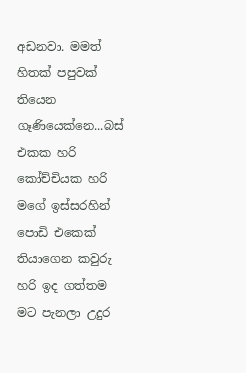අඩනවා. මමත් හිතක් පපුවක් තියෙන ගෑණියෙක්නෙ...බස් එකක හරි කෝච්චියක හරි මගේ ඉස්සරහින් පොඩි එකෙක් තියාගෙන කවුරු හරි ඉද ගත්තම මට පැනලා උදුර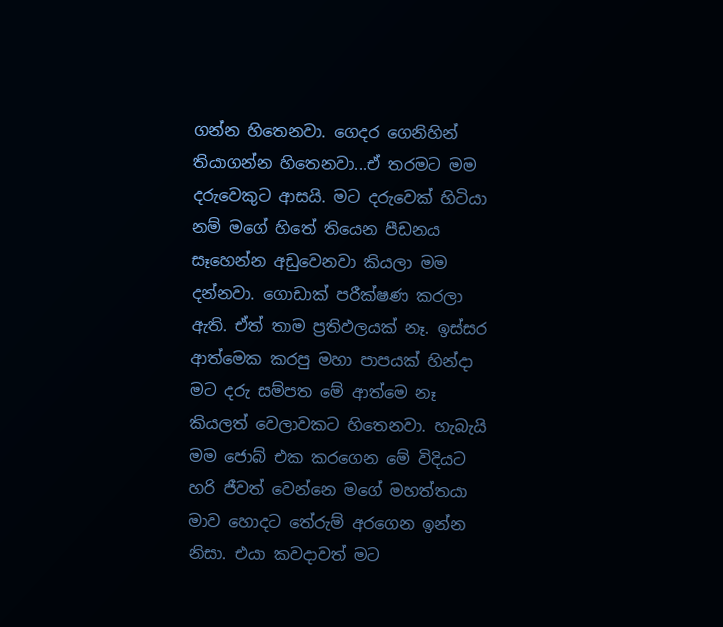ගන්න හිතෙනවා. ගෙදර ගෙනිහින් තියාගන්න හිතෙනවා...ඒ තරමට මම දරුවෙකුට ආසයි. මට දරුවෙක් හිටියා නම් මගේ හිතේ තියෙන පීඩනය සෑහෙන්න අඩුවෙනවා කියලා මම දන්නවා. ගොඩාක් පරීක්ෂණ කරලා ඇති. ඒත් තාම ප්‍රතිඵලයක් නෑ. ඉස්සර ආත්මෙක කරපු මහා පාපයක් හින්දා මට දරු සම්පත මේ ආත්මෙ නෑ කියලත් වෙලාවකට හිතෙනවා. හැබැයි මම ජොබ් එක කරගෙන මේ විදියට හරි ජීවත් වෙන්නෙ මගේ මහත්තයා මාව හොදට තේරුම් අරගෙන ඉන්න නිසා. එයා කවදාවත් මට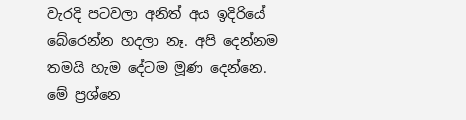වැරදි පටවලා අනිත් අය ඉදිරියේ බේරෙන්න හදලා නෑ. අපි දෙන්නම තමයි හැම දේටම මූණ දෙන්නෙ. මේ ප්‍රශ්නෙ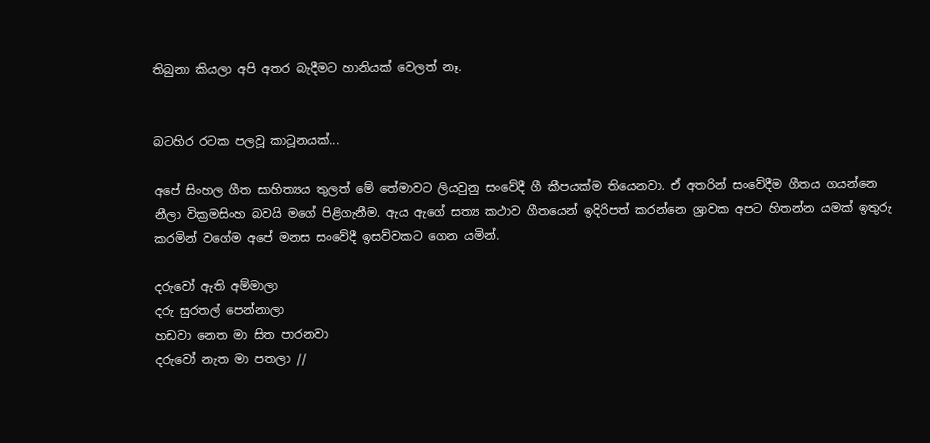තිබුනා කියලා අපි අතර බැදීමට හානියක් වෙලත් නෑ.


බටහිර රටක පලවූ කාටූනයක්...

අපේ සිංහල ගීත සාහිත්‍යය තුලත් මේ තේමාවට ලියවුනු සංවේදී ගී කීපයක්ම තියෙනවා. ඒ අතරින් සංවේදීම ගීතය ගයන්නෙ නීලා වික්‍රමසිංහ බවයි මගේ පිළිගැනීම. ඇය ඇගේ සත්‍ය කථාව ගීතයෙන් ඉදිරිපත් කරන්නෙ ශ්‍රාවක අපට හිතන්න යමක් ඉතුරු කරමින් වගේම අපේ මනස සංවේදී ඉසව්වකට ගෙන යමින්.

දරුවෝ ඇති අම්මාලා
දරු සුරතල් පෙන්නාලා
හඩවා නෙත මා සිත පාරනවා
දරුවෝ නැත මා පතලා //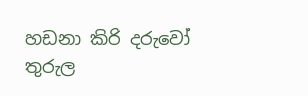හඩනා කිරි දරුවෝ
තුරුල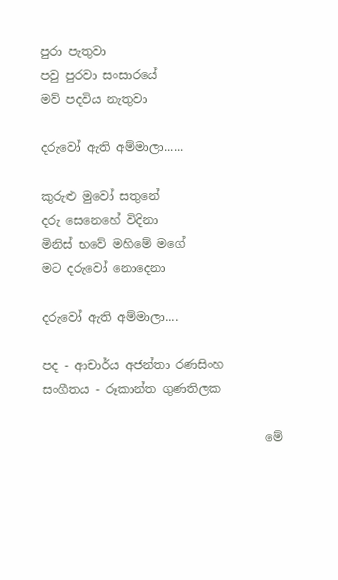පුරා පැතුවා
පවු පුරවා සංසාරයේ
මව් පදවිය නැතුවා

දරුවෝ ඇති අම්මාලා......

කුරුළු මුවෝ සතුනේ
දරු සෙනෙහේ විදිනා
මිනිස් භවේ මහිමේ මගේ
මට දරුවෝ නොදෙනා

දරුවෝ ඇති අම්මාලා....

පද - ආචාර්ය අජන්තා රණසිංහ         සංගීතය - රූකාන්ත ගුණතිලක

                                     මේ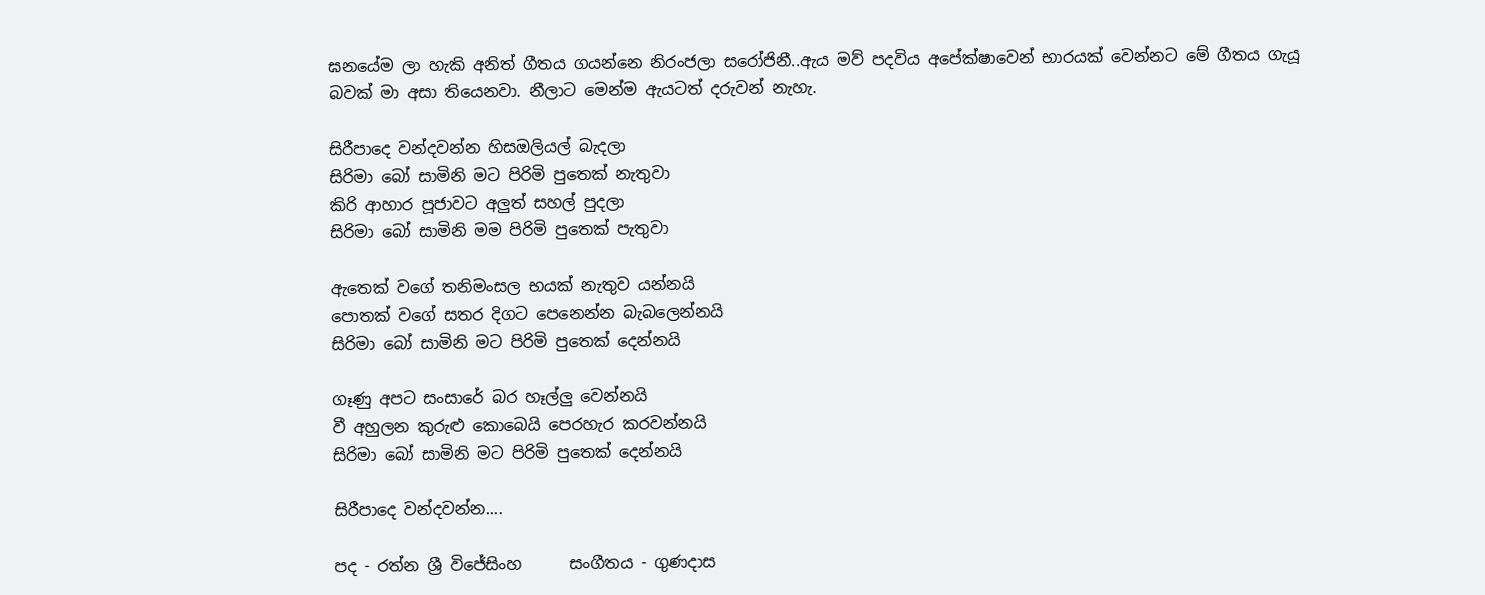ඝනයේම ලා හැකි අනිත් ගීතය ගයන්නෙ නිරංජලා සරෝජිනී..ඇය මව් පදවිය අපේක්ෂාවෙන් භාරයක් වෙන්නට මේ ගීතය ගැයූ බවක් මා අසා තියෙනවා. නීලාට මෙන්ම ඇයටත් දරුවන් නැහැ.

සිරීපාදෙ වන්දවන්න හිසඔලියල් බැදලා
සිරිමා බෝ සාමිනි මට පිරිමි පුතෙක් නැතුවා
කිරි ආහාර පූජාවට අලුත් සහල් පුදලා
සිරිමා බෝ සාමිනි මම පිරිමි පුතෙක් පැතුවා

ඇතෙක් වගේ තනිමංසල භයක් නැතුව යන්නයි
පොතක් වගේ සතර දිගට පෙනෙන්න බැබලෙන්නයි
සිරිමා බෝ සාමිනි මට පිරිමි පුතෙක් දෙන්නයි

ගෑණු අපට සංසාරේ බර හෑල්ලු වෙන්නයි
වී අහුලන කුරුළු කොබෙයි පෙරහැර කරවන්නයි
සිරිමා බෝ සාමිනි මට පිරිමි පුතෙක් දෙන්නයි

සිරීපාදෙ වන්දවන්න....

පද - රත්න ශ්‍රී විජේසිංහ      සංගීතය - ගුණදාස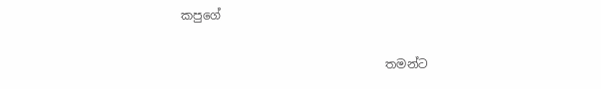කපුගේ

                                  තමන්ට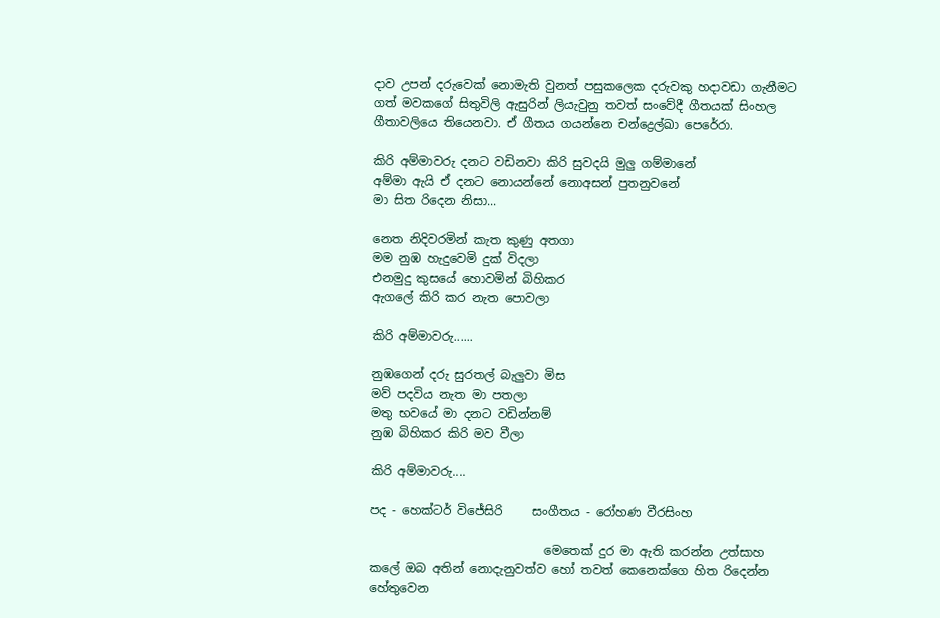දාව උපන් දරුවෙක් නොමැති වුනත් පසුකලෙක දරුවකු හදාවඩා ගැනීමට ගත් මවකගේ සිතුවිලි ඇසුරින් ලියැවුනු තවත් සංවේදී ගීතයක් සිංහල ගීතාවලියෙ තියෙනවා. ඒ ගීතය ගයන්නෙ චන්ද්‍රෙල්ඛා පෙරේරා.

කිරි අම්මාවරු දනට වඩිනවා කිරි සුවදයි මුලු ගම්මානේ
අම්මා ඇයි ඒ දනට නොයන්නේ නොඅසන් පුතනුවනේ
මා සිත රිදෙන නිසා...

නෙත නිදිවරමින් කැත කුණු අතගා
මම නුඹ හැදුවෙමි දුක් විදලා
එනමුදු කුසයේ හොවමින් බිහිකර
ඇගලේ කිරි කර නැත පොවලා

කිරි අම්මාවරු......

නුඹගෙන් දරු සුරතල් බැලුවා මිස
මව් පදවිය නැත මා පතලා
මතු භවයේ මා දනට වඩින්නම්
නුඹ බිහිකර කිරි මව වීලා

කිරි අම්මාවරු....

පද - හෙක්ටර් විජේසිරි     සංගීතය - රෝහණ වීරසිංහ

                             මෙතෙක් දුර මා ඇති කරන්න උත්සාහ කලේ ඔබ අතින් නොදැනුවත්ව හෝ තවත් කෙනෙක්ගෙ හිත රිදෙන්න හේතුවෙන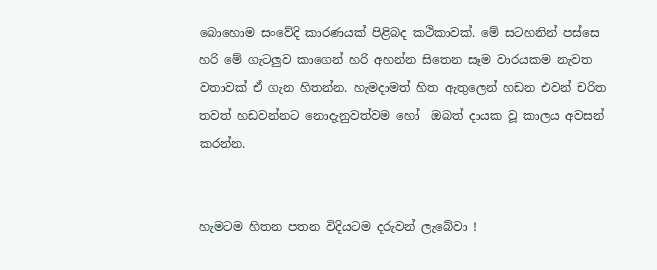බොහොම සංවේදි කාරණයක් පිළිබද කථිකාවක්. මේ සටහනින් පස්සෙ හරි මේ ගැටලුව කාගෙන් හරි අහන්න සිතෙන සෑම වාරයකම නැවත වතාවක් ඒ ගැන හිතන්න. හැමදාමත් හිත ඇතුලෙන් හඩන එවන් චරිත තවත් හඩවන්නට නොදැනුවත්වම හෝ  ඔබත් දායක වූ කාලය අවසන් කරන්න.


හැමටම හිතන පතන විදියටම දරුවන් ලැබේවා !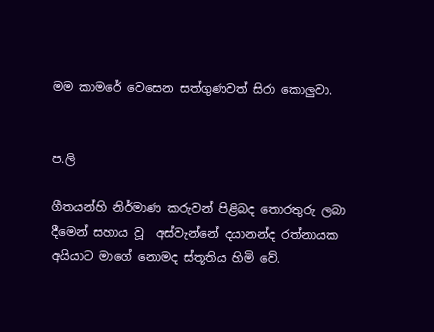මම කාමරේ වෙසෙන සත්ගුණවත් සිරා කොලුවා.


ප.ලි

ගීතයන්හි නිර්මාණ කරුවන් පිළිබද තොරතුරු ලබා දීමෙන් සහාය වූ  අස්වැන්නේ දයානන්ද රත්නායක අයියාට මාගේ නොමද ස්තූතිය හිමි වේ.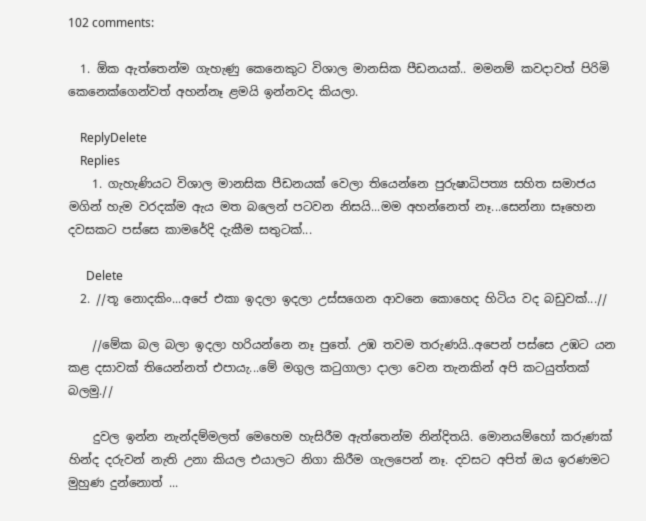102 comments:

  1. ඕක ඇත්තෙන්ම ගැහැණු කෙනෙකුට විශාල මානසික පීඩනයක්.. මමනම් කවදාවත් පිරිමි කෙනෙක්ගෙන්වත් අහන්නෑ ළමයි ඉන්නවද කියලා.

    ReplyDelete
    Replies
    1. ගැහැණියට විශාල මානසික පීඩනයක් වෙලා තියෙන්නෙ පුරුෂාධිපත්‍ය සහිත සමාජය මගින් හැම වරදක්ම ඇය මත බලෙන් පටවන නිසයි...මම අහන්නෙත් නෑ...සෙන්නා සෑහෙන දවසකට පස්සෙ කාමරේදි දැකීම සතුටක්...

      Delete
  2. //තූ නොදකිං...අපේ එකා ඉදලා ඉදලා උස්සගෙන ආවනෙ කොහෙද හිටිය වද බඩුවක්...//

    //මේක බල බලා ඉදලා හරියන්නෙ නෑ පුතේ. උඹ තවම තරුණයි..අපෙන් පස්සෙ උඹට යන කළ දසාවක් තියෙන්නත් එපායැ...මේ මගුල කටුගාලා දාලා වෙන තැනකින් අපි කටයුත්තක් බලමු.//

    දුවල ඉන්න නැන්දම්මලත් මෙහෙම හැසිරීම ඇත්තෙන්ම නින්දිතයි. මොනයම්හෝ කරුණක් හින්ද දරුවන් නැති උනා කියල එයාලට නිගා කිරීම ගැලපෙන් නෑ. දවසට අපිත් ඔය ඉරණමට මුහුණ දුන්නොත් ...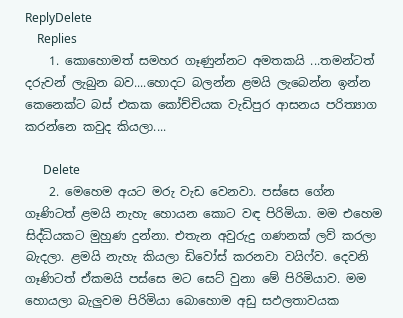ReplyDelete
    Replies
    1. කොහොමත් සමහර ගෑණුන්නට අමතකයි ...තමන්ටත් දරුවන් ලැබුන බව....හොදට බලන්න ළමයි ලැබෙන්න ඉන්න කෙනෙක්ට බස් එකක කෝච්චියක වැඩිපුර ආසනය පරිත්‍යාග කරන්නෙ කවුද කියලා....

      Delete
    2. මෙහෙම අයට මරු වැඩ වෙනවා. පස්සෙ ගේන ගෑණිටත් ළමයි නැහැ හොයන කොට වඳ පිරිමියා. මම එහෙම සිද්ධියකට මුහුණ දුන්නා. එතැන අවුරුදු ගණනක් ලව් කරලා බැදලා. ළමයි නැහැ කියලා ඩිවෝස් කරනවා වයිෆ්ව. දෙවනි ගෑණිටත් ඒකමයි පස්සෙ මට සෙට් වුනා මේ පිරිමියාව. මම හොයලා බැලුවම පිරිමියා බොහොම අඩු සඵලතාවයක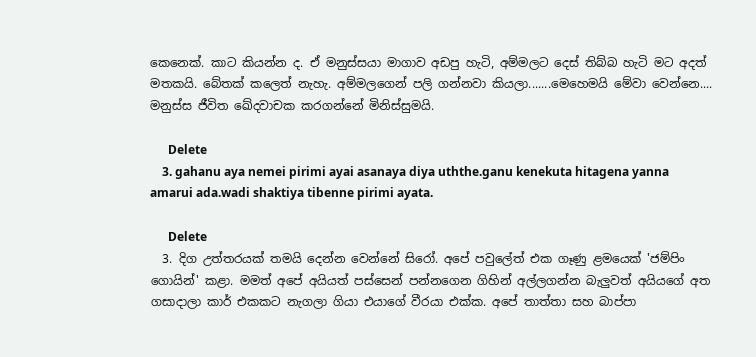කෙනෙක්. කාට කියන්න ද. ඒ මනුස්සයා මාගාව අඩපු හැටි, අම්මලට දෙස් තිබ්බ හැටි මට අදත් මතකයි. බේතක් කලෙත් නැහැ. අම්මලගෙන් පලි ගන්නවා කියලා.......මෙහෙමයි මේවා වෙන්නෙ.... මනුස්ස ජීවිත ඛේදවාචක කරගන්නේ මිනිස්සුමයි.

      Delete
    3. gahanu aya nemei pirimi ayai asanaya diya uththe.ganu kenekuta hitagena yanna amarui ada.wadi shaktiya tibenne pirimi ayata.

      Delete
  3. දිග උත්තරයක් තමයි දෙන්න වෙන්නේ සිරෝ. අපේ පවුලේත් එක ගෑණු ළමයෙක් 'ජම්පිං ගොයින්' කළා. මමත් අපේ අයියත් පස්සෙන් පන්නගෙන ගිහින් අල්ලගන්න බැලුවත් අයියගේ අත ගසාදාලා කාර් එකකට නැගලා ගියා එයාගේ වීරයා එක්ක. අපේ තාත්තා සහ බාප්පා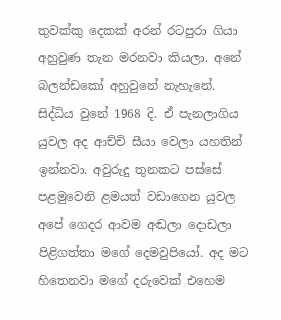තුවක්කු දෙකක් අරන් රටපුරා ගියා අහුවුණ තැන මරනවා කියලා. අනේ බලන්ඩකෝ අහුවුනේ නැහැනේ. සිද්ධිය වුනේ 1968 දි. ඒ පැනලාගිය යුවල අද ආච්චි සීයා වෙලා යහතින් ඉන්නවා. අවුරුදු තුනකට පස්සේ පළමුවෙනි ළමයත් වඩාගෙන යුවල අපේ ගෙදර ආවම අඬලා දොඩලා පිළිගත්තා මගේ දෙමවුපියෝ. අද මට හිතෙනවා මගේ දරුවෙක් එහෙම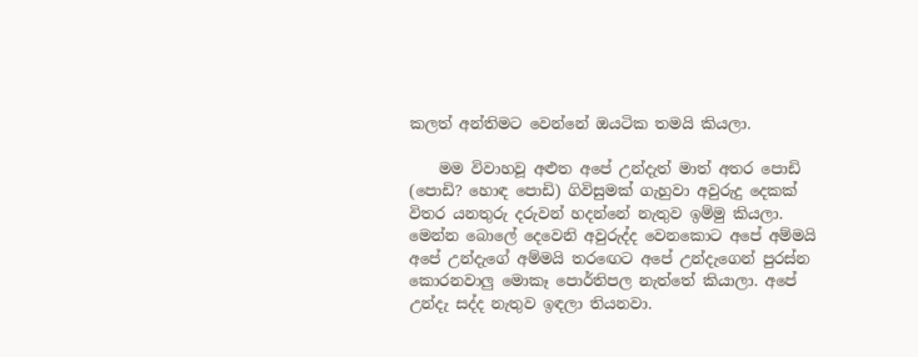කලත් අන්තිමට වෙන්නේ ඔයටික තමයි කියලා.

    මම විවාහවූ අළුත අපේ උන්දැත් මාත් අතර පොඩි (පොඩි? හොඳ පොඩි) ගිවිසුමක් ගැහුවා අවුරුදු දෙකක් විතර යනතුරු දරුවන් හදන්නේ නැතුව ඉම්මු කියලා. මෙන්න බොලේ දෙවෙනි අවුරුද්ද වෙනකොට අපේ අම්මයි අපේ උන්දැගේ අම්මයි තරඟෙට අපේ උන්දැගෙන් පුරස්න කොරනවාලු මොකෑ පොර්තිපල නැත්තේ කියාලා. අපේ උන්දැ සද්ද නැතුව ඉඳලා තියනවා.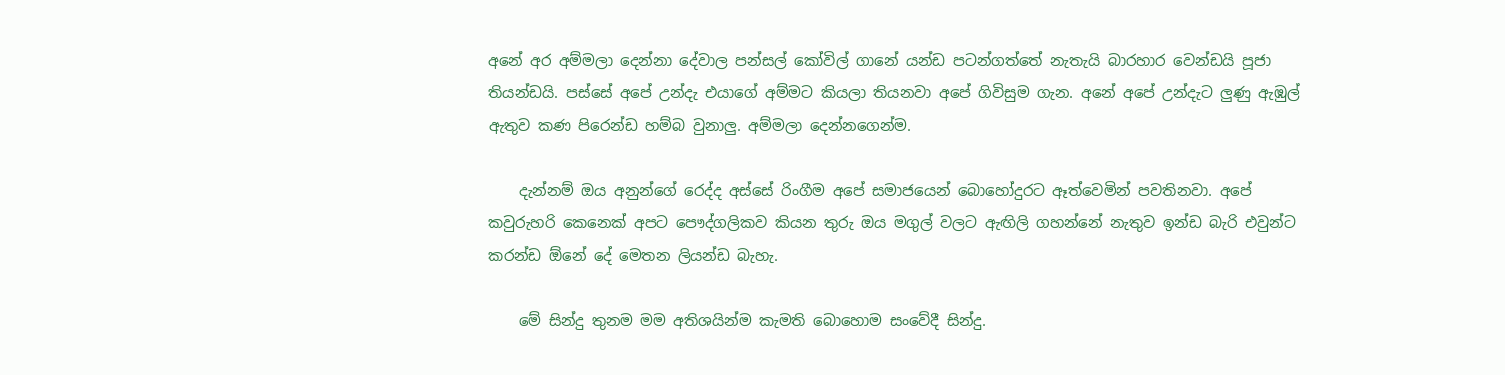අනේ අර අම්මලා දෙන්නා දේවාල පන්සල් කෝවිල් ගානේ යන්ඩ පටන්ගත්තේ නැතැයි බාරහාර වෙන්ඩයි පූජා තියන්ඩයි. පස්සේ අපේ උන්දැ එයාගේ අම්මට කියලා තියනවා අපේ ගිවිසුම ගැන. අනේ අපේ උන්දැට ලුණු ඇඹුල් ඇතුව කණ පිරෙන්ඩ හම්බ වුනාලු. අම්මලා දෙන්නගෙන්ම.

    දැන්නම් ඔය අනුන්ගේ රෙද්ද අස්සේ රිංගීම අපේ සමාජයෙන් බොහෝදුරට ඈත්වෙමින් පවතිනවා. අපේ කවුරුහරි කෙනෙක් අපට පෞද්ගලිකව කියන තුරු ඔය මගුල් වලට ඇඟිලි ගහන්නේ නැතුව ඉන්ඩ බැරි එවුන්ට කරන්ඩ ඕනේ දේ මෙතන ලියන්ඩ බැහැ.

    මේ සින්දු තුනම මම අතිශයින්ම කැමති බොහොම සංවේදී සින්දු.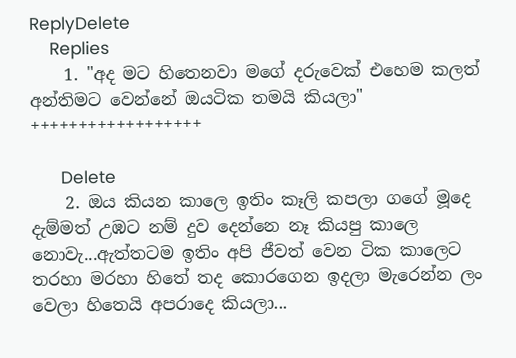ReplyDelete
    Replies
    1. "අද මට හිතෙනවා මගේ දරුවෙක් එහෙම කලත් අන්තිමට වෙන්නේ ඔයටික තමයි කියලා" ++++++++++++++++++

      Delete
    2. ඔය කියන කාලෙ ඉතිං කෑලි කපලා ගගේ මූදෙ දැම්මත් උඹට නම් දුව දෙන්නෙ නෑ කියපු කාලෙ නොවැ...ඇත්තටම ඉතිං අපි ජීවත් වෙන ටික කාලෙට තරහා මරහා හිතේ තද කොරගෙන ඉදලා මැරෙන්න ලං වෙලා හිතෙයි අපරාදෙ කියලා...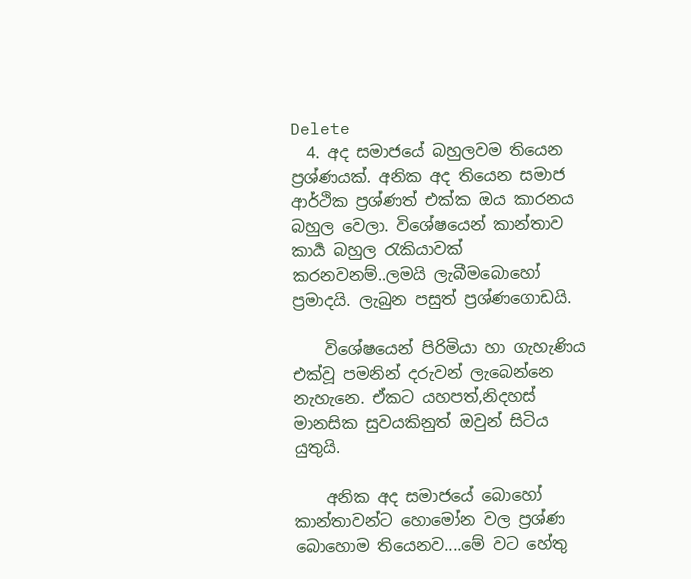Delete
  4. අද සමාජයේ බහුලවම තියෙන ප්‍රශ්ණයක්. අනික අද තියෙන සමාජ ආර්ථික ප්‍රශ්ණත් එක්ක ඔය කාරනය බහුල වෙලා. විශේෂයෙන් කාන්තාව කාර්‍ය බහුල ‍රැකියාවක් කරනවනම්..ලමයි ලැබීමබොහෝ ප්‍රමාදයි. ලැබුන පසුත් ප්‍රශ්ණගොඩයි.

    විශේෂයෙන් පිරිමියා හා ගැහැණිය එක්වූ පමනින් දරුවන් ලැබෙන්නෙ නැහැනෙ. ඒකට යහපත්,නිදහස් මානසික සුවයකිනුත් ඔවුන් සිටිය යුතුයි.

    අනික අද සමාජයේ බොහෝ කාන්තාවන්ට හොමෝන වල ප්‍රශ්ණ බොහොම තියෙනව....මේ වට හේතු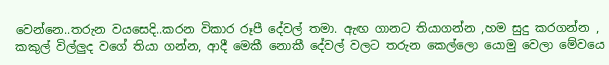වෙන්නෙ..තරුන වයසෙදි..කරන විකාර රූපී දේවල් තමා. ඇඟ ගානට තියාගන්න ,හම සුදු කරගන්න , කකුල් විල්ලුද වගේ තියා ගන්න, ආදී මෙකී නොකී දේවල් වලට තරුන කෙල්ලො යොමු වෙලා මේවයෙ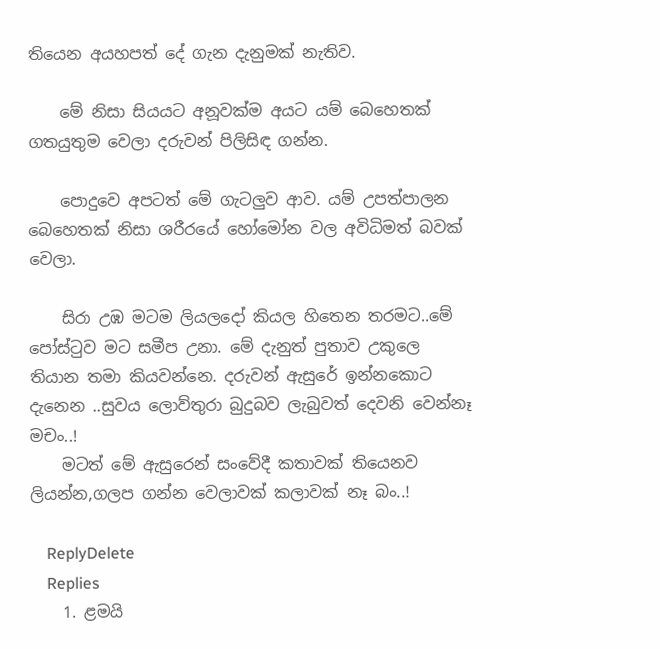තියෙන අයහපත් දේ ගැන දැනුමක් නැතිව.

    මේ නිසා සියයට අනූවක්ම අයට යම් බෙහෙතක් ගතයුතුම වෙලා දරුවන් පිලිසිඳ ගන්න.

    පොදුවෙ අපටත් මේ ගැටලුව ආව. යම් උපත්පාලන බෙහෙතක් නිසා ශරීරයේ හෝමෝන වල අවිධිමත් බවක් වෙලා.

    සිරා උඹ මටම ලියලදෝ කියල හිතෙන තරමට..මේ පෝස්‍ටුව මට සමීප උනා. මේ දැනුත් පුතාව උකුලෙ තියාන තමා කියවන්නෙ. දරුවන් ඇසුරේ ඉන්නකොට දැනෙන ..සුවය ලොව්තුරා බුදුබව ලැබුවත් දෙවනි වෙන්නෑ මචං..!
    මටත් මේ ඇසුරෙන් සංවේදී කතාවක් තියෙනව ලියන්න,ගලප ගන්න වෙලාවක් කලාවක් නෑ බං..!

    ReplyDelete
    Replies
    1. ළමයි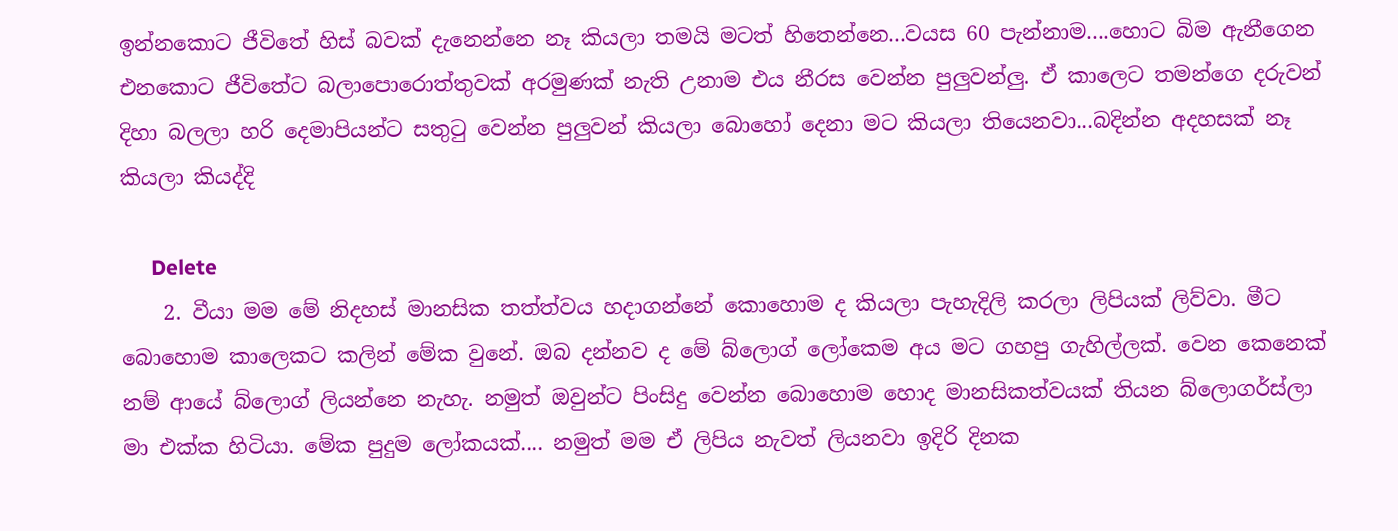ඉන්නකොට ජීවිතේ හිස් බවක් දැනෙන්නෙ නෑ කියලා තමයි මටත් හිතෙන්නෙ...වයස 60 පැන්නාම....හොට බිම ඇනීගෙන එනකොට ජීවිතේට බලාපොරොත්තුවක් අරමුණක් නැති උනාම එය නීරස වෙන්න පුලුවන්ලු. ඒ කාලෙට තමන්ගෙ දරුවන් දිහා බලලා හරි දෙමාපියන්ට සතුටු වෙන්න පුලුවන් කියලා බොහෝ දෙනා මට කියලා තියෙනවා...බදින්න අදහසක් නෑ කියලා කියද්දි

      Delete
    2. වීයා මම මේ නිදහස් මානසික තත්ත්වය හදාගන්නේ කොහොම ද කියලා පැහැදිලි කරලා ලිපියක් ලිව්වා. මීට බොහොම කාලෙකට කලින් මේක වුනේ. ඔබ දන්නව ද මේ බ්ලොග් ලෝකෙම අය මට ගහපු ගැහිල්ලක්. වෙන කෙනෙක් නම් ආයේ බ්ලොග් ලියන්නෙ නැහැ. නමුත් ඔවුන්ට පිංසිදු වෙන්න බොහොම හොද මානසිකත්වයක් තියන බ්ලොගර්ස්ලා මා එක්ක හිටියා. මේක පුදුම ලෝකයක්.... නමුත් මම ඒ ලිපිය නැවත් ලියනවා ඉදිරි දිනක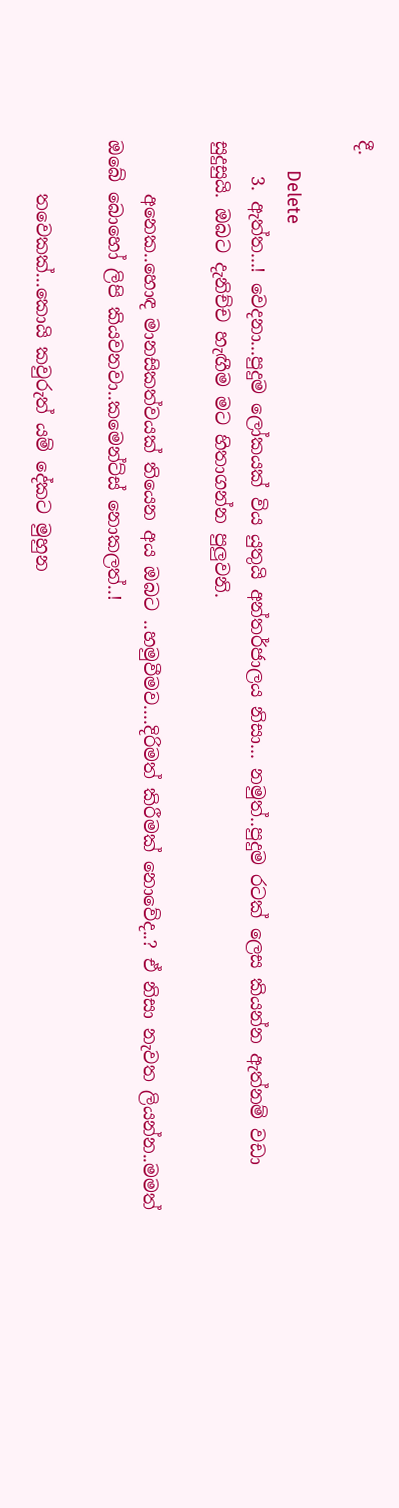දී.

      Delete
    3. ඇත්ත...! වෙදනා...පුදුම ලෝකයක් විය යුතුයි අන්තර්ජාලය නිසා... නමුත්..පුදුම රටක් ලෙස කියන්න ඇත්නම් වඩා සුදුසුයි. ඔබට දැනිච්ච හැඟීම මට හිතාගන්න පුලුවනි.

      අනෙක..හොඳ මානසිකත්වයක් තියෙන අය ඔබට ..හමුවීමව....දිරිමත් කිරීමක් නොවේද..? ඒ නිසා නැවත ලියන්න..මමත් ඔබේ බොහෝ ලිපි කියවනවා..කමෙන්ට්ස් නොකලත්..!

      තවෙකක්...කොයි කවුරුත් යම් දේකට මුහුන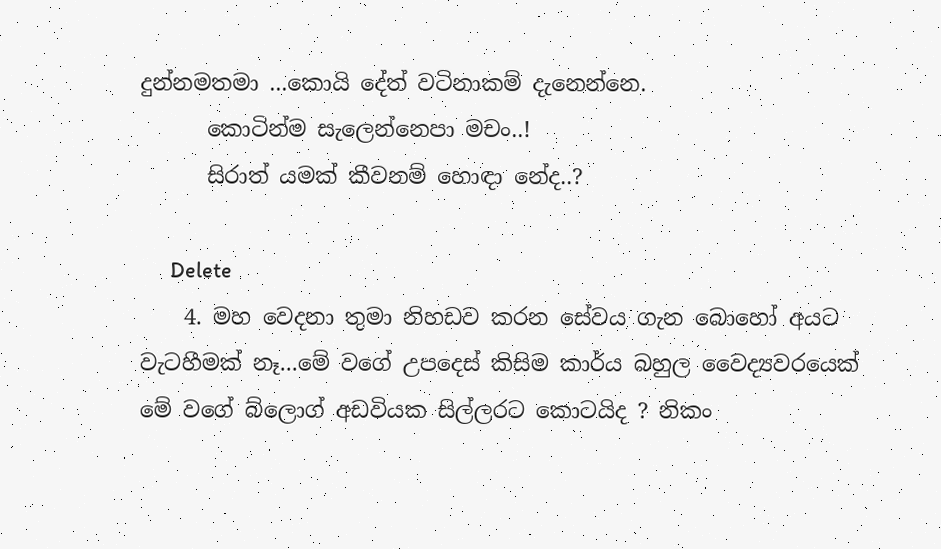දුන්නමතමා ...කොයි දේත් වටිනාකම් දැනෙන්නෙ.
      කොටින්ම සැලෙන්නෙපා මචං..!
      සිරාත් යමක් කීවනම් හොඳා නේද..?

      Delete
    4. මහ වෙදනා තුමා නිහඩව කරන සේවය ගැන බොහෝ අයට වැටහීමක් නෑ...මේ වගේ උපදෙස් කිසිම කාර්ය බහුල වෛද්‍යවරයෙක් මේ වගේ බ්ලොග් අඩවියක සිල්ලරට කොටයිද ? නිකං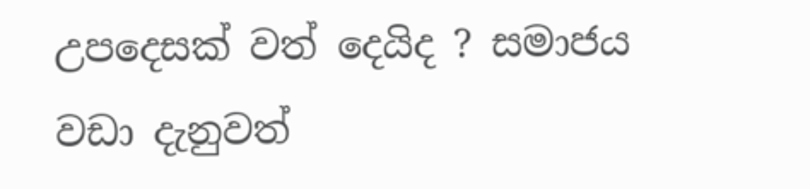උපදෙසක් වත් දෙයිද ? සමාජය වඩා දැනුවත්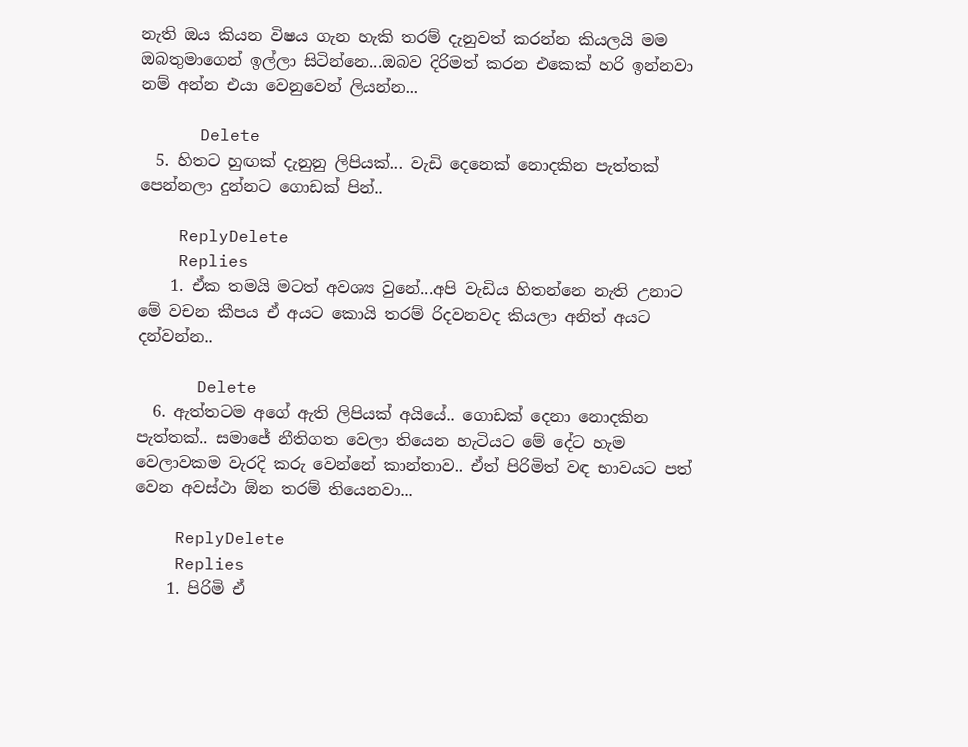නැති ඔය කියන විෂය ගැන හැකි තරම් දැනුවත් කරන්න කියලයි මම ඔබතුමාගෙන් ඉල්ලා සිටින්නෙ...ඔබව දිරිමත් කරන එකෙක් හරි ඉන්නවා නම් අන්න එයා වෙනුවෙන් ලියන්න...

      Delete
  5. හිතට හුඟක් දැනුනු ලිපියක්... වැඩි දෙනෙක් නොදකින පැත්තක් පෙන්නලා දුන්නට ගොඩක් පින්..

    ReplyDelete
    Replies
    1. ඒක තමයි මටත් අවශ්‍ය වුනේ...අපි වැඩිය හිතන්නෙ නැති උනාට මේ වචන කීපය ඒ අයට කොයි තරම් රිදවනවද කියලා අනිත් අයට දන්වන්න..

      Delete
  6. ඇත්තටම අගේ ඇති ලිපියක් අයියේ.. ගොඩක් දෙනා නොදකින පැත්තක්.. සමාජේ නීතිගත වෙලා තියෙන හැටියට මේ දේට හැම වෙලාවකම වැරදි කරු වෙන්නේ කාන්තාව.. ඒත් පිරිමිත් වඳ භාවයට පත් වෙන අවස්ථා ඕන තරම් තියෙනවා...

    ReplyDelete
    Replies
    1. පිරිමි ඒ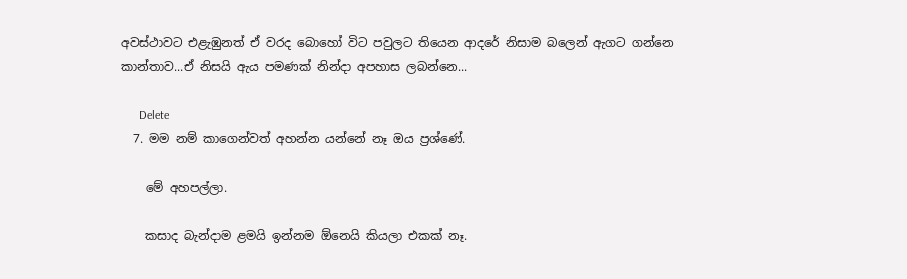අවස්ථාවට එළැඹුනත් ඒ වරද බොහෝ විට පවුලට තියෙන ආදරේ නිසාම බලෙන් ඇගට ගන්නෙ කාන්තාව...ඒ නිසයි ඇය පමණක් නින්දා අපහාස ලබන්නෙ...

      Delete
  7. මම නම් කාගෙන්වත් අහන්න යන්නේ නෑ ඔය ප්‍රශ්ණේ.

    මේ අහපල්ලා.

    කසාද බැන්දාම ළමයි ඉන්නම ඕනෙයි කියලා එකක් නෑ.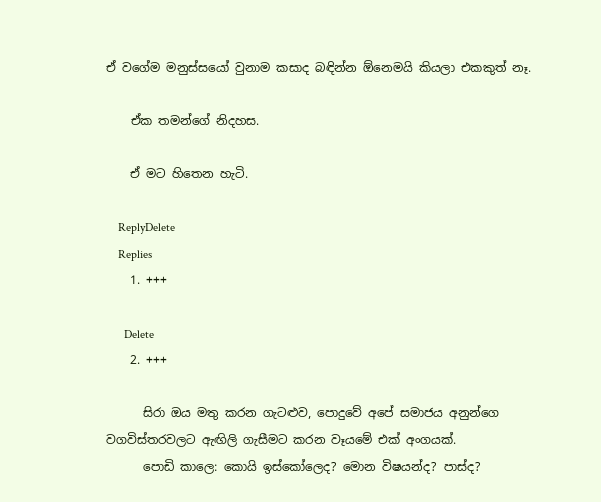ඒ වගේම මනුස්සයෝ වුනාම කසාද බඳින්න ඕනෙමයි කියලා එකකුත් නෑ.

    ඒක තමන්ගේ නිදහස.

    ඒ මට හිතෙන හැටි.

    ReplyDelete
    Replies
    1. +++

      Delete
    2. +++

      සිරා ඔය මතු කරන ගැටළුව, පොදුවේ අපේ සමාජය අනුන්ගෙ වගවිස්තරවලට ඇඟිලි ගැසීමට කරන වෑයමේ එක් අංගයක්.
      පොඩි කාලෙ: කොයි ඉස්කෝලෙද? මොන විෂයන්ද? පාස්ද?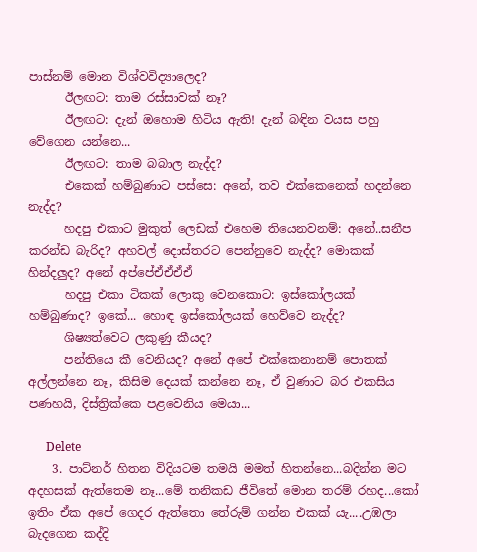පාස්නම් මොන විශ්වවිද්‍යාලෙද?
      ඊලඟට: තාම රස්සාවක් නෑ?
      ඊලඟට: දැන් ඔහොම හිටිය ඇති! දැන් බඳින වයස පහු වේගෙන යන්නෙ...
      ඊලඟට: තාම බබාල නැද්ද?
      එකෙක් හම්බුණාට පස්සෙ: අනේ, තව එක්කෙනෙක් හදන්නෙ නැද්ද?
      හදපු එකාට මුකුත් ලෙඩක් එහෙම තියෙනවනම්: අනේ..සනීප කරන්ඩ බැරිද? අහවල් දොස්තරට පෙන්නුවෙ නැද්ද? මොකක් හින්දලුද? අනේ අප්පේඒඒඒඒ
      හදපු එකා ටිකක් ලොකු වෙනකොට: ඉස්කෝලයක් හම්බුණාද? ඉකේ... හොඳ ඉස්කෝලයක් හෙව්වෙ නැද්ද?
      ශිෂ්‍යත්වෙට ලකුණු කීයද?
      පන්තියෙ කී වෙනියද? අනේ අපේ එක්කෙනානම් පොතක් අල්ලන්නෙ නෑ, කිසිම දෙයක් කන්නෙ නෑ, ඒ වුණාට බර එකසිය පණහයි, දිස්ත්‍රික්කෙ පළවෙනිය මෙයා...

      Delete
    3. පාට්නර් හිතන විදියටම තමයි මමත් හිතන්නෙ...බදින්න මට අදහසක් ඇත්තෙම නෑ...මේ තනිකඩ ජීවිතේ මොන තරම් රහද...කෝ ඉතිං ඒක අපේ ගෙදර ඇත්තො තේරුම් ගන්න එකක් යැ....උඹලා බැදගෙන කද්දි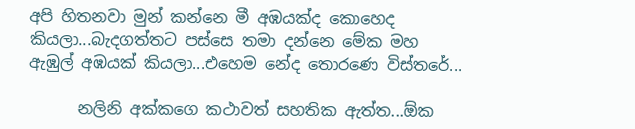අපි හිතනවා මුන් කන්නෙ මී අඹයක්ද කොහෙද කියලා...බැදගත්තට පස්සෙ තමා දන්නෙ මේක මහ ඇඹුල් අඹයක් කියලා...එහෙම නේද තොරණෙ විස්තරේ...

      නලිනි අක්කගෙ කථාවත් සහතික ඇත්ත...ඕක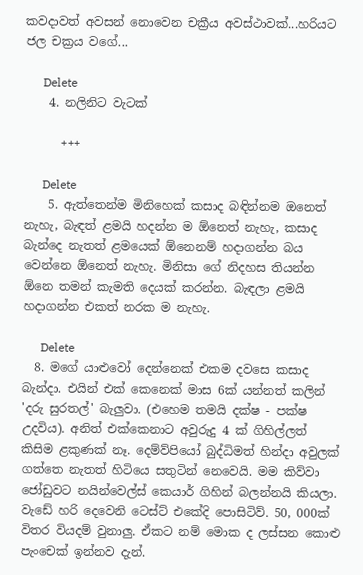කවදාවත් අවසන් නොවෙන චක්‍රීය අවස්ථාවක්...හරියට ජල චක්‍රය වගේ...

      Delete
    4. නලිනිට වැටක්

      +++

      Delete
    5. ඇත්තෙන්ම මිනිහෙක් කසාද බඳින්නම ඔනෙත් නැහැ, බැඳත් ළමයි හදන්න ම ඕනෙත් නැහැ, කසාද බැන්දෙ නැතත් ළමයෙක් ඕනෙනම් හදාගන්න බය වෙන්නෙ ඕනෙත් නැහැ. මිනිසා ගේ නිදහස තියන්න ඕනෙ තමන් කැමති දෙයක් කරන්න. බැඳලා ළමයි හදාගන්න එකත් නරක ම නැහැ.

      Delete
  8. මගේ යාළුවෝ දෙන්නෙක් එකම දවසෙ කසාද බැන්දා. එයින් එක් කෙනෙක් මාස 6ක් යන්නත් කලින් 'දරු සුරතල්' බැලුවා. (එහෙම තමයි දක්ෂ - පක්ෂ උදවිය). අනිත් එක්කෙනාට අවුරුදු 4 ක් ගිහිල්ලත් කිසිම ළකුණක් නෑ. දෙම්ව්පියෝ බුද්ධිමත් හින්දා අවුලක් ගත්තෙ නැතත් හිටියෙ සතුටින් නෙවෙයි. මම කිව්වා ජෝඩුවට නයින්වෙල්ස් කෙයාර් ගිහින් බලන්නයි කියලා. වැඩේ හරි දෙවෙනි ටෙස්ට් එකේදි පොසිටිව්. 50, 000ක් විතර වියදම් වුනාලු. ඒකට නම් මොක ද ලස්සන කොළු පැංචෙක් ඉන්නව දැන්.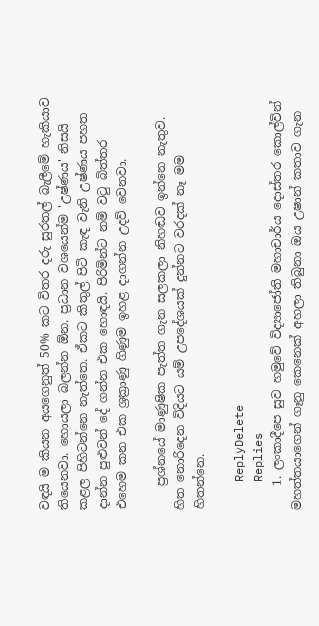වඳයි ම කියන අයගෙනුත් 50% කට විතර දරු සුරතල් බැලීමේ හැකියාව තියෙනවා. හොයලා බලන්න ඕන. ප්‍රධාන වශයෙන්ම 'උෂ්ණය' නිසයි කළල පිහිටන්නෙ නැත්තෙ. ඒකට කිතුල් පිටි කැඳ වැනි උෂ්ණය පහත දාන්න පුළුවන් දේ ගන්න එක හොඳයි. පිරිමින්ට නම් වටු බිත්තර එහෙම කන එක ශ්‍රක්‍රාණු ගිණුම ඉහළ දාගන්න උදව් වෙනවා.

    ප්‍රශ්නයේ මාණුෂික පැත්ත ගැන සලකලා නිහඬව ඉන්නෙ නැතුව. හිත නොරිදෙන විදියට යම් උපදේශයක් දුන්නට වරදක් නෑ මම හිතන්නෙ.

    ReplyDelete
    Replies
    1. ලංකාදීපෙ සුව හමුවේ විද්‍යාජෝති මහාචාර්ය දොස්තර කොල්වින් මහත්තයාගෙන් ගෑනු කෙනෙක් අහලා තිබුනා ඔය උෂාන් කතාව ගැන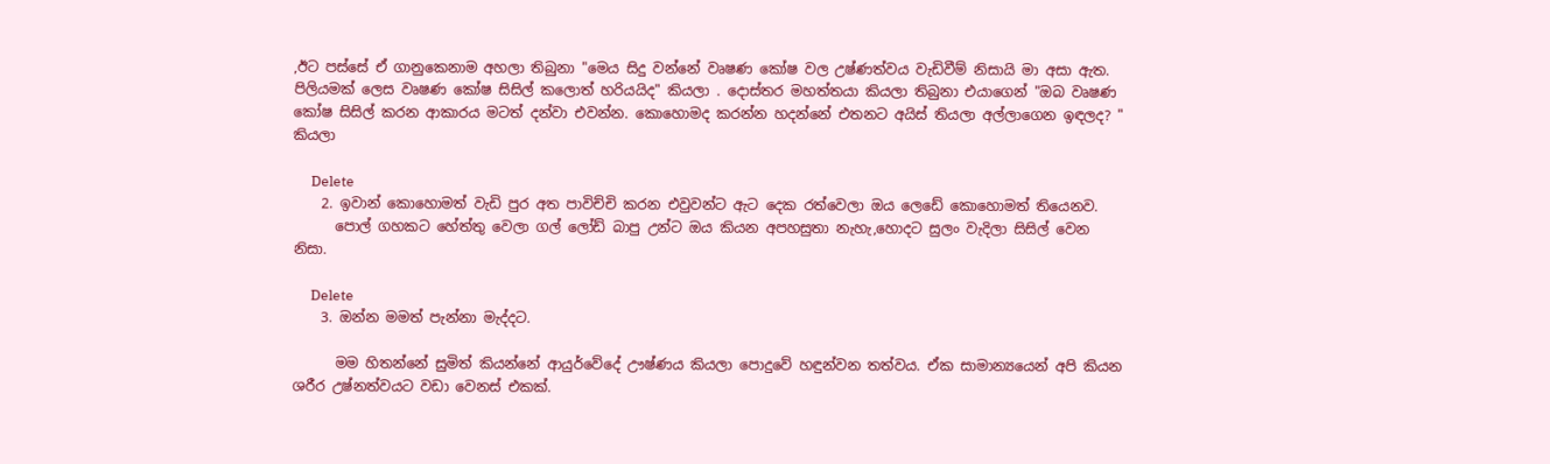,ඊට පස්සේ ඒ ගානුකෙනාම අහලා තිබුනා "මෙය සිදු වන්නේ වෘෂණ කෝෂ වල උෂ්ණත්වය වැඩිවීම් නිසායි මා අසා ඇත. පිලියමක් ලෙස වෘෂණ කෝෂ සිසිල් කලොත් හරියයිද" කියලා . දොස්තර මහත්තයා කියලා තිබුනා එයාගෙන් "ඔබ වෘෂණ කෝෂ සිසිල් කරන ආකාරය මටත් දන්වා එවන්න. කොහොමද කරන්න හදන්නේ එතනට අයිස් තියලා අල්ලාගෙන ඉඳලද? " කියලා

      Delete
    2. ඉවාන් කොහොමත් වැඩි පුර අත පාවිච්චි කරන එවුවන්ට ඇට දෙක රත්වෙලා ඔය ලෙඩේ කොහොමත් තියෙනව.
      පොල් ගහකට හේත්තු වෙලා ගල් ලෝඩ් බාපු උන්ට ඔය කියන අපහසුතා නැහැ,හොදට සුලං වැදිලා සිසිල් වෙන නිසා.

      Delete
    3. ඔන්න මමත් පැන්නා මැද්දට.

      මම හිතන්නේ සුමිත් කියන්නේ ආයුර්වේදේ ඌෂ්ණය කියලා පොදුවේ හඳුන්වන තත්වය. ඒක සාමාන්‍යයෙන් අපි කියන ශරීර උෂ්නත්වයට වඩා වෙනස් එකක්.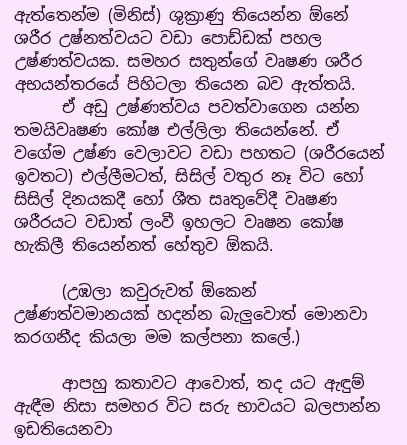ඇත්තෙන්ම (මිනිස්) ශුක්‍රාණු තියෙන්න ඕනේ ශරීර උෂ්නත්වයට වඩා පොඩ්ඩක් පහල උෂ්ණත්වයක. සමහර සතුන්ගේ වෘෂණ ශරීර අභයන්තරයේ පිහිටලා තියෙන බව ඇත්තයි.
      ඒ අඩු උෂ්ණත්වය පවත්වාගෙන යන්න තමයිවෘෂණ කෝෂ එල්ලිලා තියෙන්නේ. ඒ වගේම උෂ්ණ වෙලාවට වඩා පහතට (ශරීරයෙන් ඉවතට) එල්ලීමටත්, සිසිල් වතුර නෑ විට හෝ සිසිල් දිනයකදී හෝ ශීත සෘතුවේදී වෘෂණ ශරීරයට වඩාත් ලංවී ඉහලට වෘෂන කෝෂ හැකිලී තියෙන්නත් හේතුව ඕකයි.

      (උඹලා කවුරුවත් ඕකෙන් උෂ්ණත්වමානයක් හදන්න බැලුවොත් මොනවා කරගනීද කියලා මම කල්පනා කලේ.)

      ආපහු කතාවට ආවොත්, තද යට ඇඳුම් ඇඳීම නිසා සමහර විට සරු භාවයට බලපාන්න ඉඩතියෙනවා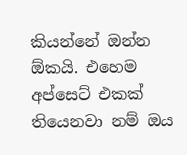කියන්නේ ඔන්න ඕකයි. එහෙම අප්සෙට් එකක් තියෙනවා නම් ඔය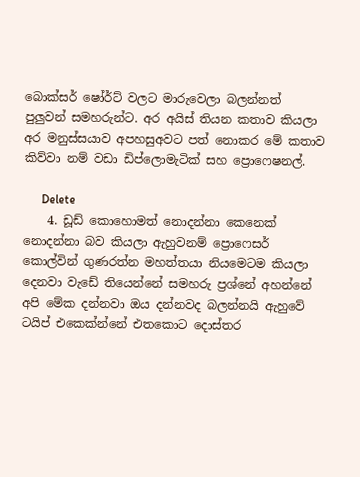බොක්සර් ෂෝර්ට් වලට මාරුවෙලා බලන්නත් පුලුවන් සමහරුන්ට. අර අයිස් තියන කතාව කියලා අර මනුස්සයාව අපහසුඅවට පත් නොකර මේ කතාව කිව්වා නම් වඩා ඩිප්ලොමැටික් සහ ප්‍රොෆෙෂනල්.

      Delete
    4. ඩූඩ් කොහොමත් නොදන්නා කෙනෙක් නොදන්නා බව කියලා ඇහුවනම් ප්‍රොෆෙසර් කොල්වින් ගුණරත්න මහත්තයා නියමෙටම කියලා දෙනවා වැඩේ තියෙන්නේ සමහරු ප්‍රශ්නේ අහන්නේ අපි මේක දන්නවා ඔය දන්නවද බලන්නයි ඇහුවේ ටයිප් එකෙක්න්නේ එතකොට දොස්තර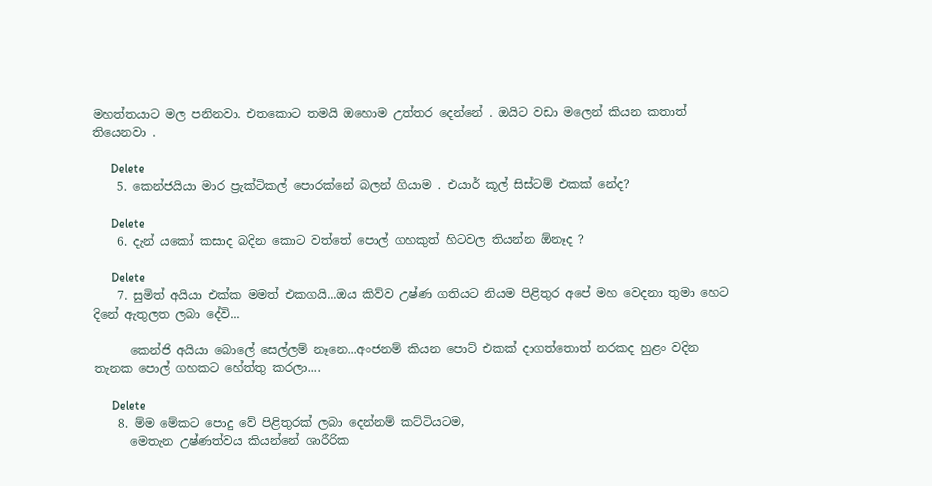මහත්තයාට මල පනිනවා. එතකොට තමයි ඔහොම උත්තර දෙන්නේ . ඔයිට වඩා මලෙන් කියන කතාත් තියෙනවා .

      Delete
    5. කෙන්ජයියා මාර ප්‍රැක්ටිකල් පොරක්නේ බලන් ගියාම . එයාර් කූල් සිස්ටම් එකක් නේද?

      Delete
    6. දැන් යකෝ කසාද බදින කොට වත්තේ පොල් ගහකුත් හිටවල තියන්න ඕනෑද ?

      Delete
    7. සුමිත් අයියා එක්ක මමත් එකගයි...ඔය කිව්ව උෂ්ණ ගතියට නියම පිළිතුර අපේ මහ වෙදනා තුමා හෙට දිනේ ඇතුලත ලබා දේවි...

      කෙන්ජි අයියා බොලේ සෙල්ලම් නෑනෙ...අංජනම් කියන පොට් එකක් දාගත්තොත් නරකද හුළං වදින තැනක පොල් ගහකට හේත්තු කරලා....

      Delete
    8. ම්ම මේකට පොදු වේ පිළිතුරක් ලබා දෙන්නම් කට්ටියටම,
      මෙතැන උෂ්ණත්වය කියන්නේ ශාරීරික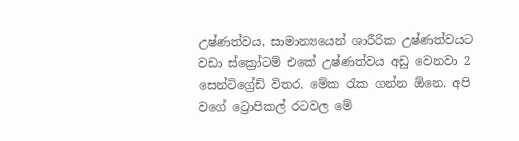උෂ්ණත්වය, සාමාන්‍යයෙන් ශාරීරික උෂ්ණත්වයට වඩා ස්ක්‍රෝටම් එකේ උෂ්ණත්වය අඩු වෙනවා 2 සෙන්ටිග්‍රේඩ් විතර. මේක රැක ගන්න ඕනෙ. අපි වගේ ට්‍රොපිකල් රටවල මේ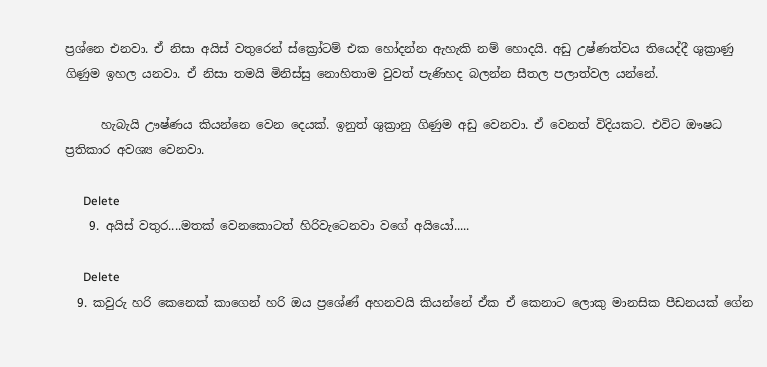ප්‍රශ්නෙ එනවා. ඒ නිසා අයිස් වතුරෙන් ස්ක්‍රෝටම් එක හෝදන්න ඇහැකි නම් හොදයි. අඩු උෂ්ණත්වය තියෙද්දී ශුක්‍රාණු ගිණුම ඉහල යනවා. ඒ නිසා තමයි මිනිස්සු නොහිතාම වුවත් පැණිහද බලන්න සීතල පලාත්වල යන්නේ.

      හැබැයි ඌෂ්ණය කියන්නෙ වෙන දෙයක්. ඉනුත් ශුක්‍රානු ගිණුම අඩු වෙනවා. ඒ වෙනත් විදියකට. එවිට ඖෂධ ප්‍රතිකාර අවශ්‍ය වෙනවා.

      Delete
    9. අයිස් වතුර....මතක් වෙනකොටත් හිරිවැටෙනවා වගේ අයියෝ.....

      Delete
  9. කවුරු හරි කෙනෙක් කාගෙන් හරි ඔය ප්‍රශේණ් අහනවයි කියන්නේ ඒක ඒ කෙනාට ලොකු මානසික පීඩනයක් ගේන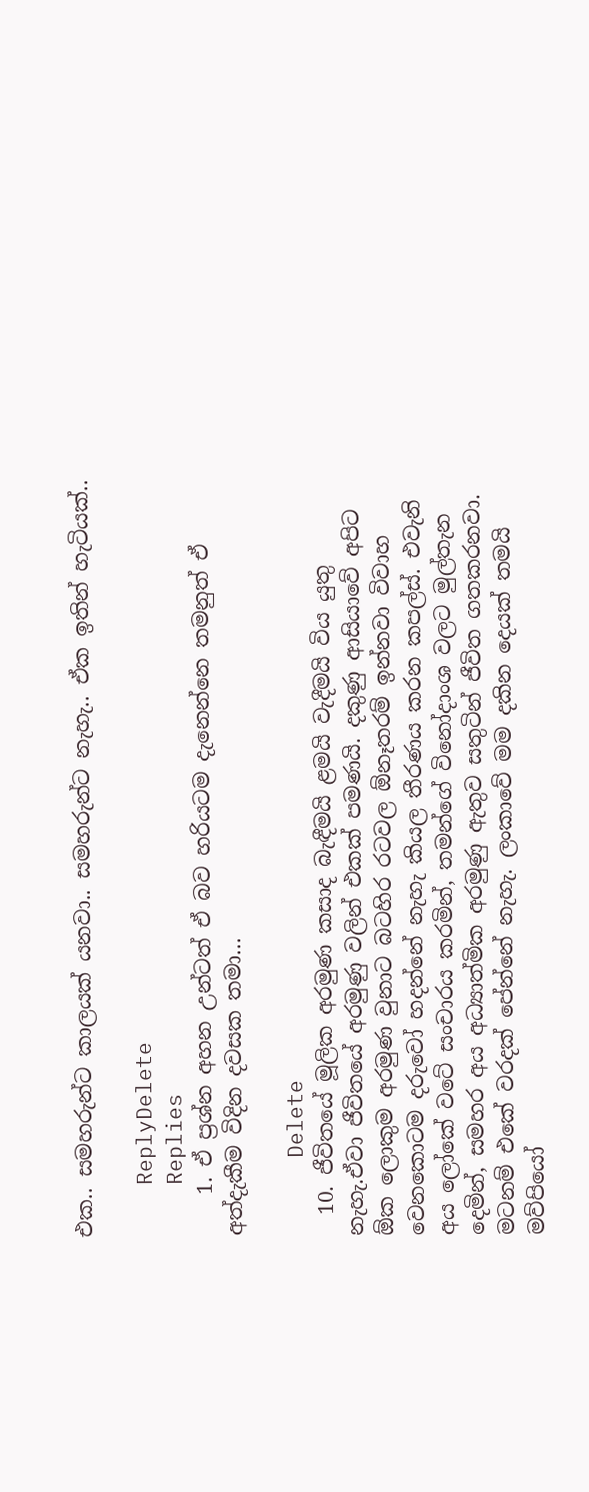එක.. සමහරුන්ට කාලයක් යනවා.. සමහරුන්ට නැහැ.. ඒක ඉතින් හැටියක්..

    ReplyDelete
    Replies
    1. ඒ ප්‍රශ්න අහන උන්ටත් ඒ බව හරියටම දැනෙන්නෙ තමනුත් ඒ අත්දැකීම විදින දවසක තමා...

      Delete
  10. ජීවිතයේ මූලික අරමුණ කසාද බැඳීමයි ළමයි වැදීමයි විය යුතු නැහැ.ඒවා ජීවිතයේ අරමුණු වලින් එකක් පමණයි. දකුණු ආසියාවේ අපිට ඕක ලොකුම අරමුණ වුනාට බටහිර රටවල ඕනෑතරම් ඉන්නවා විවාහ වෙනකොටම දරුවෝ හදන්නේ නැහැ කියල තීරණය කරන කපල්ස්. එවැනි අය ලෝකේ වටේ සංචාරය කරමින්, තමන්ගේ විනෝදාංශ වලට මුල්තැන දෙමින්, සමහර අය අධ්‍යාත්මික අරමුණු ඇතුව සතුටින් ජීවිත ගතකරනවා. මටනම් එකේ වරදක් පේන්නේ නැහැ. ලංකාවේ මම දකින දෙයක් තමයි මව්පියෝ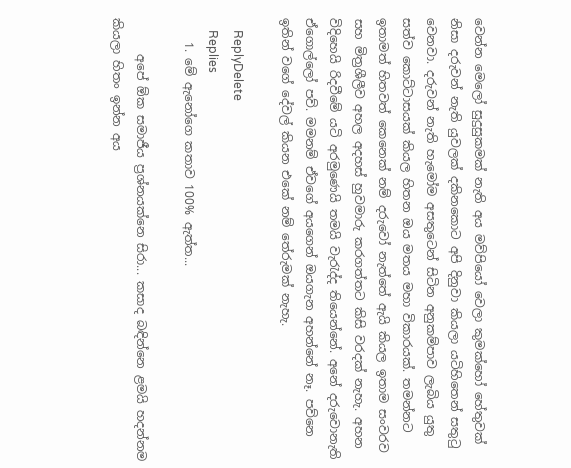වෙන්න මෙලෝ සුදුසුකමක් නැති අය මව්පියෝ වෙලා කුමක්හෝ හේතුවක් නිසා දරුවන් නැති යුවලක් දකිනකොට අපි දිනුවා කියලා යටිහිතෙන් සතුටු වෙනවා. දරුවන් නැති හැමෝම අසතුටෙන් සිටින අනුකම්පාව ලැබිය යුතු සත්ව කොට්ටාසයක් කියල හිතන ඔය මතය මහා විකාරයක්. තමන්නට ඉතාමත් හිතවත් කෙනෙක් නම් දරුවෝ නැත්තේ ඇයි කියල ඉතාම සංවරව සහ මිත්‍රශීලීව අහල අදහස් හුවමාරු කරගත්තට කිසි වරදක් නැහැ. අහන විදිහෙයි රිදවීමේ යටි අරමුණෙයි තමයි වැරැද්ද තියෙන්නේ. අනේ දරුවොනැති ඒගොල්ලෝ පව්. මමනම් ඒවගේ අයගෙන් ඔයගැන අහන්නේ නෑ. පව්නෙ ඉතින් වගේ දේවල් කියන එකේ නම් තේරුමක් නැහැ.

    ReplyDelete
    Replies
    1. මේ ඇනෝගෙ කතාව 100% ඇත්ත...

      අපේ ඕක සමාජීය ප්‍රශ්නයක්නෙ සිරා... කසාද බඳින්නෙ ළමයි හදන්නම කියලා හිතං ඉන්න අය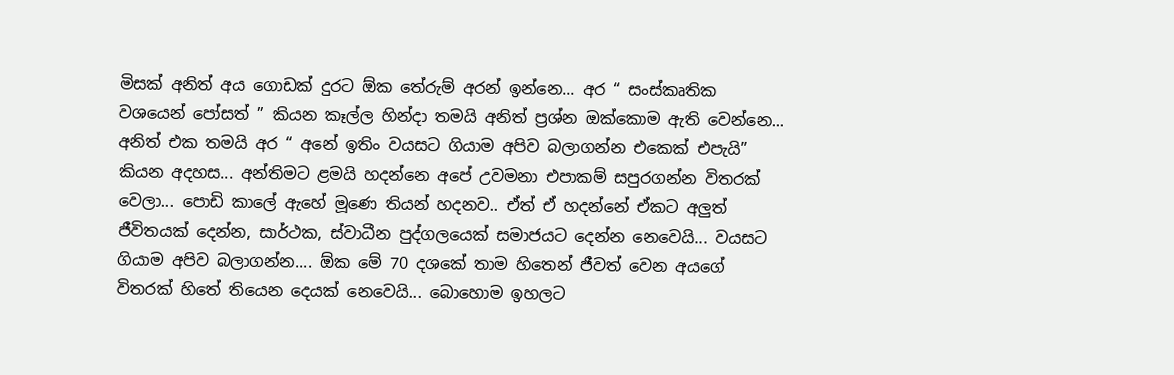මිසක් අනිත් අය ගොඩක් දුරට ඕක තේරුම් අරන් ඉන්නෙ... අර “ සංස්කෘතික වශයෙන් පෝසත් ” කියන කෑල්ල හින්දා තමයි අනිත් ප්‍රශ්න ඔක්කොම ඇති වෙන්නෙ... අනිත් එක තමයි අර “ අනේ ඉතිං වයසට ගියාම අපිව බලාගන්න එකෙක් එපැයි” කියන අදහස... අන්තිමට ළමයි හදන්නෙ අපේ උවමනා එපාකම් සපුරගන්න විතරක් වෙලා... පොඩි කාලේ ඇහේ මූණෙ තියන් හදනව.. ඒත් ඒ හදන්නේ ඒකට අලුත් ජීවිතයක් දෙන්න, සාර්ථක, ස්වාධීන පුද්ගලයෙක් සමාජයට දෙන්න නෙවෙයි... වයසට ගියාම අපිව බලාගන්න.... ඕක මේ 70 දශකේ තාම හිතෙන් ජීවත් වෙන අයගේ විතරක් හිතේ තියෙන දෙයක් නෙවෙයි... බොහොම ඉහලට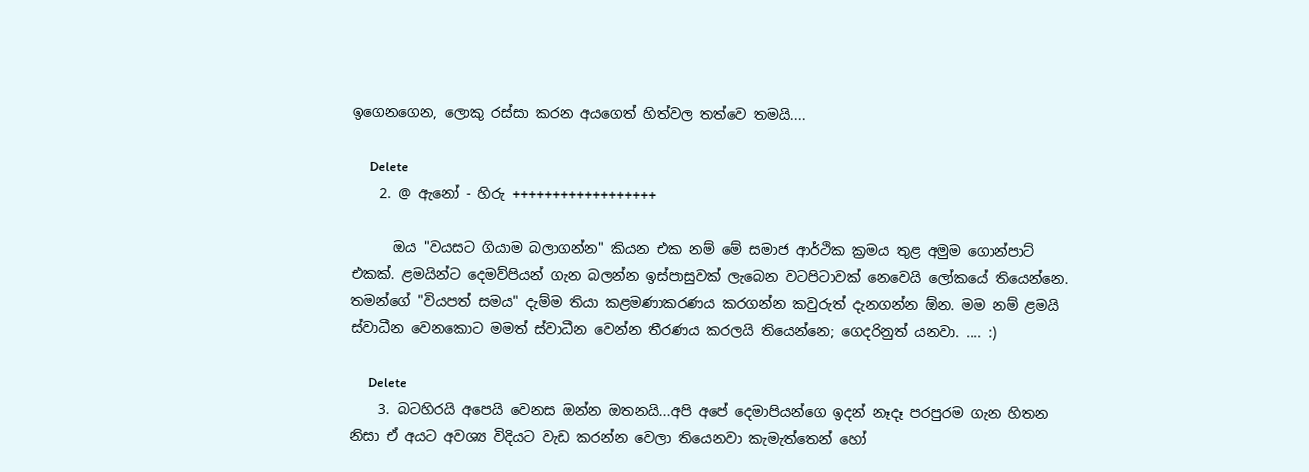ඉගෙනගෙන, ලොකු රස්සා කරන අයගෙත් හිත්වල තත්වෙ තමයි....

      Delete
    2. @ ඇනෝ - හිරු ++++++++++++++++++

      ඔය "වයසට ගියාම බලාගන්න" කියන එක නම් මේ සමාජ ආර්ථික ක්‍රමය තුළ අමුම ගොන්පාට් එකක්. ළමයින්ට දෙමව්පියන් ගැන බලන්න ඉස්පාසුවක් ලැබෙන වටපිටාවක් නෙවෙයි ලෝකයේ තියෙන්නෙ. තමන්ගේ "වියපත් සමය" දැම්ම තියා කළමණාකරණය කරගන්න කවුරුත් දැනගන්න ඕන. මම නම් ළමයි ස්වාධීන වෙනකොට මමත් ස්වාධීන වෙන්න තීරණය කරලයි තියෙන්නෙ; ගෙදරිනුත් යනවා. .... :)

      Delete
    3. බටහිරයි අපෙයි වෙනස ඔන්න ඔතනයි...අපි අපේ දෙමාපියන්ගෙ ඉදන් නෑදෑ පරපුරම ගැන හිතන නිසා ඒ අයට අවශ්‍ය විදියට වැඩ කරන්න වෙලා තියෙනවා කැමැත්තෙන් හෝ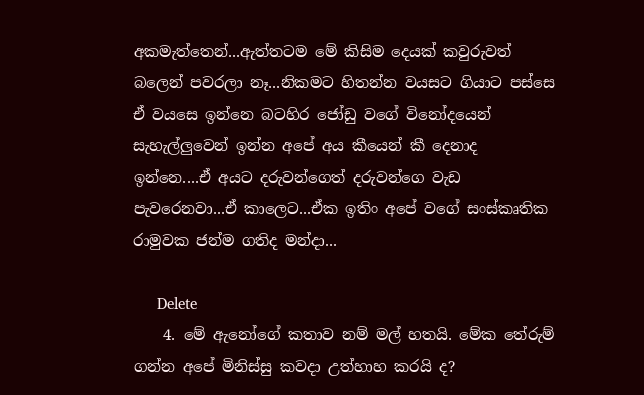අකමැත්තෙන්...ඇත්තටම මේ කිසිම දෙයක් කවුරුවත් බලෙන් පවරලා නෑ...නිකමට හිතන්න වයසට ගියාට පස්සෙ ඒ වයසෙ ඉන්නෙ බටහිර ජෝඩු වගේ විනෝදයෙන් සැහැල්ලුවෙන් ඉන්න අපේ අය කීයෙන් කී දෙනාද ඉන්නෙ....ඒ අයට දරුවන්ගෙත් දරුවන්ගෙ වැඩ පැවරෙනවා...ඒ කාලෙට...ඒක ඉතිං අපේ වගේ සංස්කෘතික රාමුවක ජන්ම ගතිද මන්දා...

      Delete
    4. මේ ඇනෝගේ කතාව නම් මල් හතයි. මේක තේරුම් ගන්න අපේ මිනිස්සු කවදා උත්හාහ කරයි ද?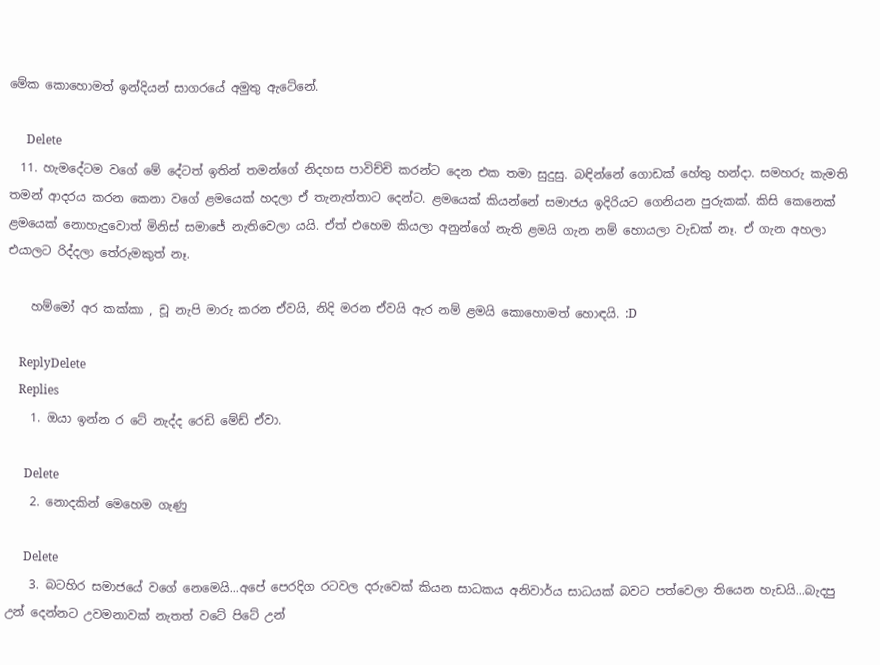මේක කොහොමත් ඉන්දියන් සාගරයේ අමුතු ඇටේනේ.

      Delete
  11. හැමදේටම වගේ මේ දේටත් ඉතින් තමන්ගේ නිදහස පාවිච්චි කරන්ට දෙන එක තමා සුදුසු. බඳින්නේ ගොඩක් හේතු හන්දා. සමහරු කැමති තමන් ආදරය කරන කෙනා වගේ ළමයෙක් හදලා ඒ තැනැත්තාට දෙන්ට. ළමයෙක් කියන්නේ සමාජය ඉදිරියට ගෙනියන පුරුකක්. කිසි කෙනෙක් ළමයෙක් නොහැදුවොත් මිනිස් සමාජේ නැතිවෙලා යයි. ඒත් එහෙම කියලා අනුන්ගේ නැති ළමයි ගැන නම් හොයලා වැඩක් නෑ. ඒ ගැන අහලා එයාලට රිද්දලා තේරුමකුත් නෑ.

    හම්මෝ අර කක්කා , චූ නැපි මාරු කරන ඒවයි, නිදි මරන ඒවයි ඇර නම් ළමයි කොහොමත් හොඳයි. :D

    ReplyDelete
    Replies
    1. ඔයා ඉන්න ර ටේ නැද්ද රෙඩි මේඩ් ඒවා.

      Delete
    2. නොදකින් මෙහෙම ගැණු

      Delete
    3. බටහිර සමාජයේ වගේ නෙමෙයි...අපේ පෙරදිග රටවල දරුවෙක් කියන සාධකය අනිවාර්ය සාධයක් බවට පත්වෙලා තියෙන හැඩයි...බැදපු උන් දෙන්නට උවමනාවක් නැතත් වටේ පිටේ උන්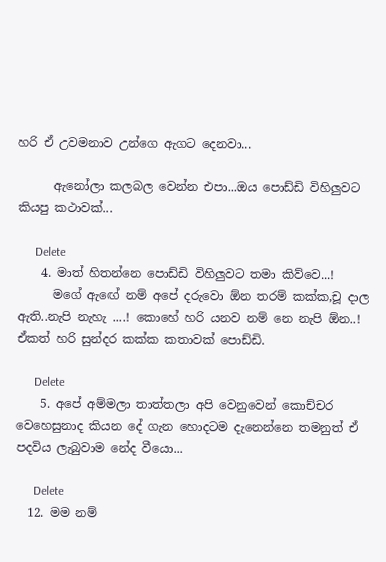හරි ඒ උවමනාව උන්ගෙ ඇගට දෙනවා...

      ඇනෝලා කලබල වෙන්න එපා...ඔය පොඩ්ඩි විහිලුවට කියපු කථාවක්...

      Delete
    4. මාත් හිතන්නෙ පොඩ්ඩි විහිලුවට තමා කිව්වෙ...!
      මගේ ඇඟේ නම් අපේ දරුවො ඕන තරම් කක්ක,චූ දාල ඇති..නැපි නැහැ ....! කොහේ හරි යනව නම් නෙ නැපි ඕන..! ඒකත් හරි සුන්දර කක්ක කතාවක් පොඩ්ඩි.

      Delete
    5. අපේ අම්මලා තාත්තලා අපි වෙනුවෙන් කොච්චර වෙහෙසුනාද කියන දේ ගැන හොදටම දැනෙන්නෙ තමනුත් ඒ පදවිය ලැබුවාම නේද වීයො...

      Delete
  12. මම නම්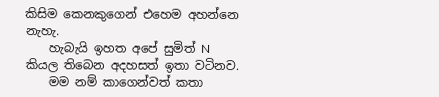කිසිම කෙනකුගෙන් එහෙම අහන්නෙ නැහැ.
    හැබැයි ඉහත අපේ සුමිත් N කියල තිබෙන අදහසත් ඉතා වටිනව.
    මම නම් කාගෙන්වත් කතා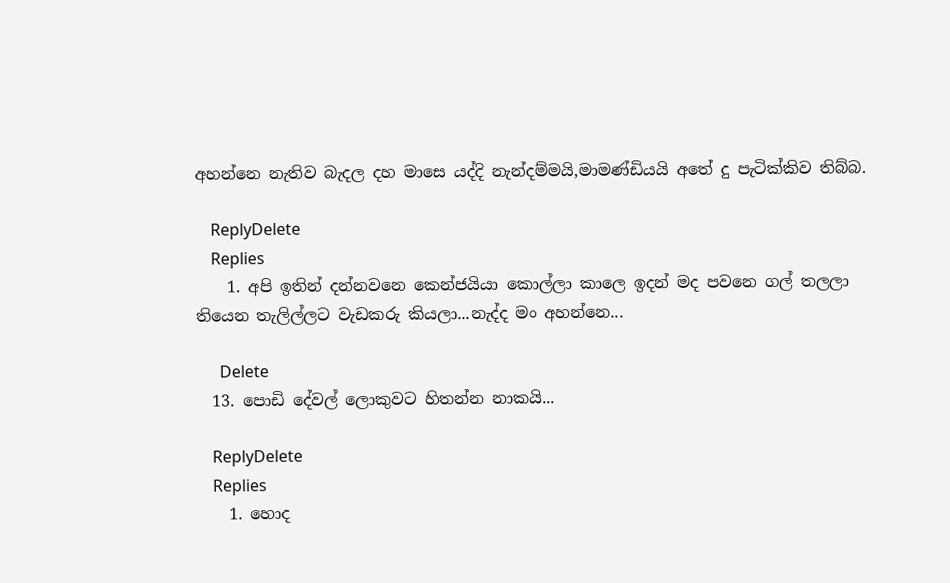අහන්නෙ නැතිව බැදල දහ මාසෙ යද්දි නැන්දම්මයි,මාමණ්ඩියයි අතේ දු පැටික්කිව තිබ්බ.

    ReplyDelete
    Replies
    1. අපි ඉතින් දන්නවනෙ කෙන්ජයියා කොල්ලා කාලෙ ඉදන් මද පවනෙ ගල් තලලා තියෙන තැලිල්ලට වැඩකරු කියලා...නැද්ද මං අහන්නෙ...

      Delete
  13. පොඩි දේවල් ලොකුවට හිතන්න නාකයි...

    ReplyDelete
    Replies
    1. හොද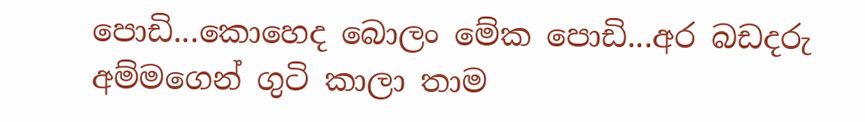පොඩි...කොහෙද බොලං මේක පොඩි...අර බඩදරු අම්මගෙන් ගුටි කාලා තාම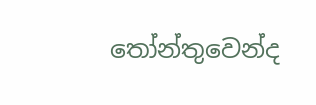තෝන්තුවෙන්ද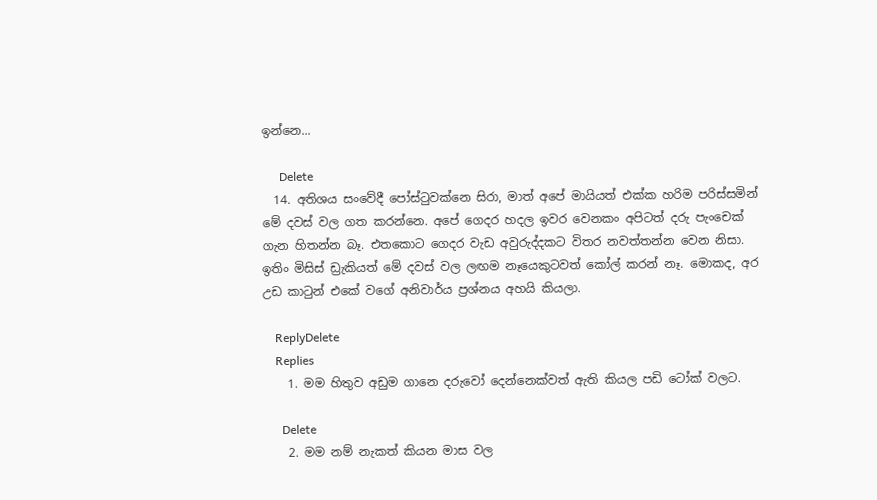ඉන්නෙ...

      Delete
  14. අතිශය සංවේදී පෝස්ටුවක්නෙ සිරා, මාත් අපේ මායියත් එක්ක හරිම පරිස්සමින් මේ දවස් වල ගත කරන්නෙ. අපේ ගෙදර හදල ඉවර වෙනකං අපිටත් දරු පැ‍ංචෙක් ගැන හිතන්න බෑ. එතකොට ගෙදර වැඩ අවුරුද්දකට විතර නවත්තන්න වෙන නිසා. ඉතිං මිසිස් ඩ්‍රැකියත් මේ දවස් වල ලඟම නෑයෙකුටවත් කෝල් කරන් නෑ. මොකද, අර උඩ කාටුන් එකේ වගේ අනිවාර්ය ප්‍රශ්නය අහයි කියලා.

    ReplyDelete
    Replies
    1. මම හිතුව අඩුම ගානෙ දරුවෝ දෙන්නෙක්වත් ඇති කියල පඩි ටෝක් වලට.

      Delete
    2. මම නම් නැකත් කියන මාස වල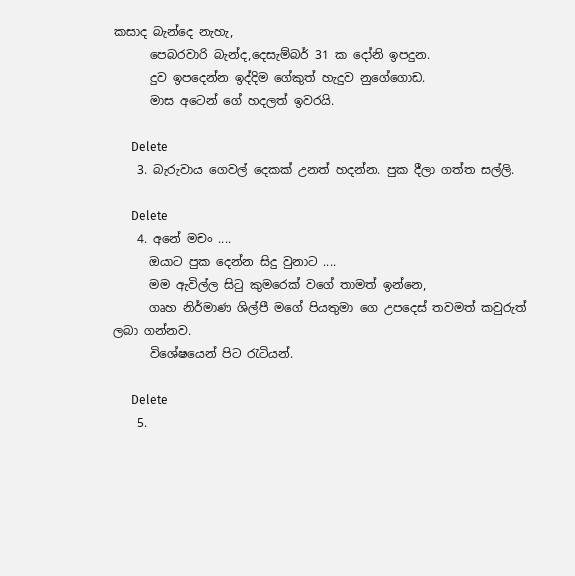කසාද බැන්දෙ නැහැ,
      පෙබරවාරි බැන්ද,දෙසැම්බර් 31 ක දෝනි ඉපදුන.
      දුව ඉපදෙන්න ඉද්දිම ගේකුත් හැදුව නුගේගොඩ.
      මාස අටෙන් ගේ හදලත් ඉවරයි.

      Delete
    3. බැරුවාය ගෙවල් දෙකක් උනත් හදන්න. පුක දීලා ගත්ත සල්ලි.

      Delete
    4. අනේ මචං ....
      ඔයාට පුක දෙන්න සිදු වුනාට ....
      මම ඇවිල්ල සිටු කුමරෙක් වගේ තාමත් ඉන්නෙ,
      ගෘහ නිර්මාණ ශිල්පී මගේ පියතුමා ගෙ උපදෙස් තවමත් කවුරුත් ලබා ගන්නව.
      විශේෂයෙන් පිට රැටියන්.

      Delete
    5.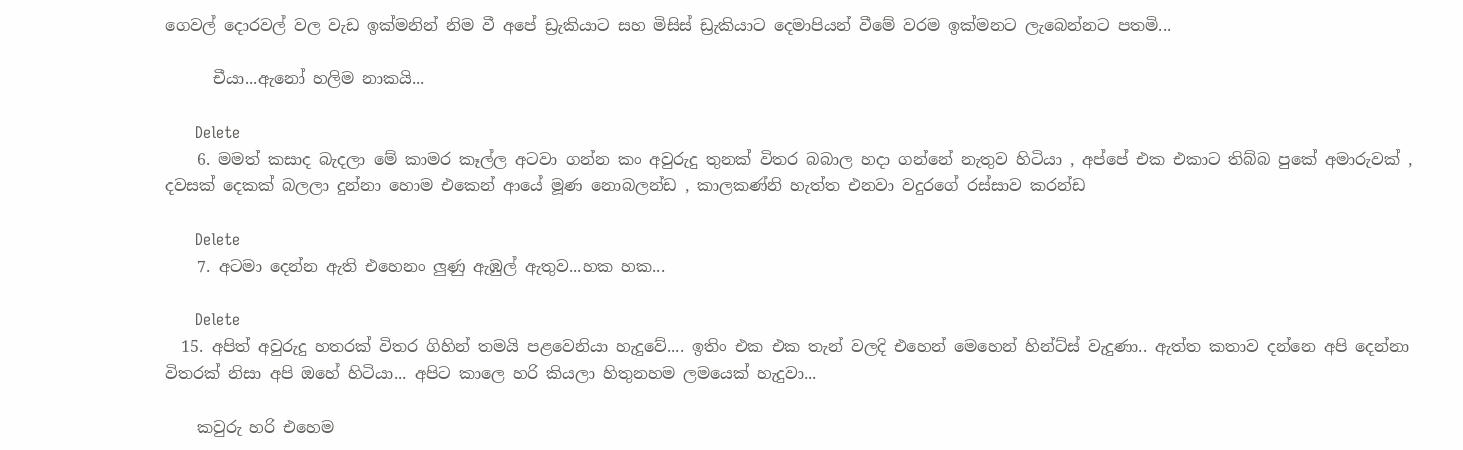ගෙවල් දොරවල් වල වැඩ ඉක්මනින් නිම වී අපේ ඩ්‍රැකියාට සහ මිසිස් ඩ්‍රැකියාට දෙමාපියන් වීමේ වරම ඉක්මනට ලැබෙන්නට පතමි...

      චීයා...ඇනෝ හලිම නාකයි...

      Delete
    6. මමත් කසාද බැදලා මේ කාමර කෑල්ල අටවා ගන්න කං අවුරුදු තුනක් විතර බබාල හදා ගන්නේ නැතුව හිටියා , අප්පේ එක එකාට තිබ්බ පුකේ අමාරුවක් , දවසක් දෙකක් බලලා දුන්නා හොම එකෙන් ආයේ මූණ නොබලන්ඩ , කාලකණ්නි හැත්ත එනවා වදුරගේ රස්සාව කරන්ඩ

      Delete
    7. අටමා දෙන්න ඇති එහෙනං ලුණු ඇඹුල් ඇතුව...හක හක...

      Delete
  15. අපිත් අවුරුදු හතරක් විතර ගිහින් තමයි පළවෙනියා හැදුවේ.... ඉතිං එක එක තැන් වලදි එහෙන් මෙහෙන් හින්ට්ස් වැදුණා.. ඇත්ත කතාව දන්නෙ අපි දෙන්නා විතරක් නිසා අපි ඔහේ හිටියා... අපිට කාලෙ හරි කියලා හිතුනහම ලමයෙක් හැදුවා...

    කවුරු හරි එහෙම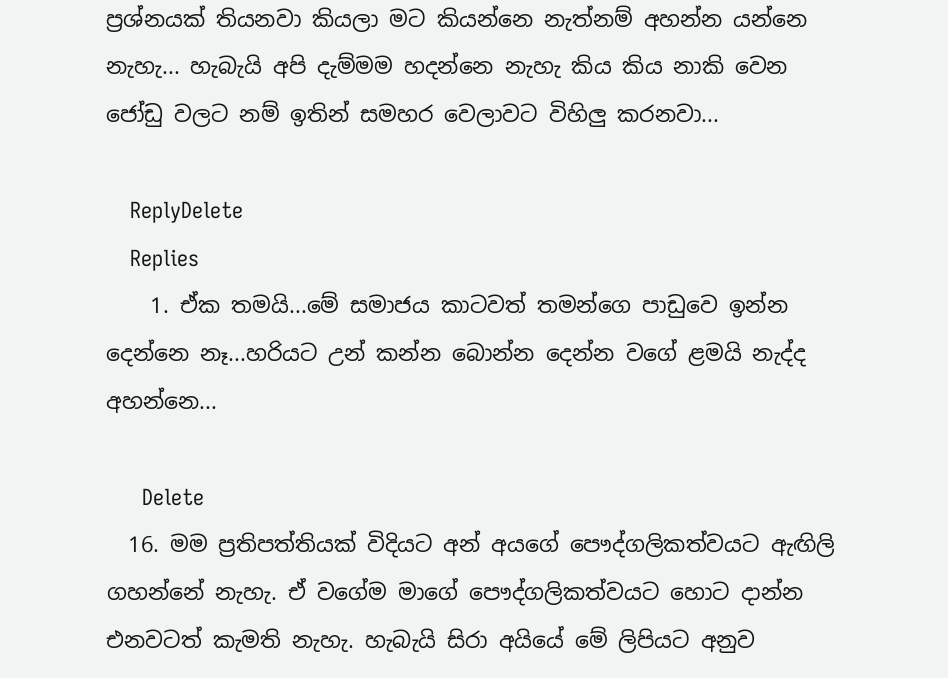ප්‍රශ්නයක් තියනවා කියලා මට කියන්නෙ නැත්නම් අහන්න යන්නෙ නැහැ... හැබැයි අපි දැම්මම හදන්නෙ නැහැ කිය කිය නාකි වෙන ජෝඩු වලට නම් ඉතින් සමහර වෙලාවට විහිලු කරනවා...

    ReplyDelete
    Replies
    1. ඒක තමයි...මේ සමාජය කාටවත් තමන්ගෙ පාඩුවෙ ඉන්න දෙන්නෙ නෑ...හරියට උන් කන්න බොන්න දෙන්න වගේ ළමයි නැද්ද අහන්නෙ...

      Delete
  16. මම ප්‍රතිපත්තියක් විදියට අන් අයගේ පෞද්ගලිකත්වයට ඇඟිලි ගහන්නේ නැහැ. ඒ වගේම මාගේ පෞද්ගලිකත්වයට හොට දාන්න එනවටත් කැමති නැහැ. හැබැයි සිරා අයියේ මේ ලිපියට අනුව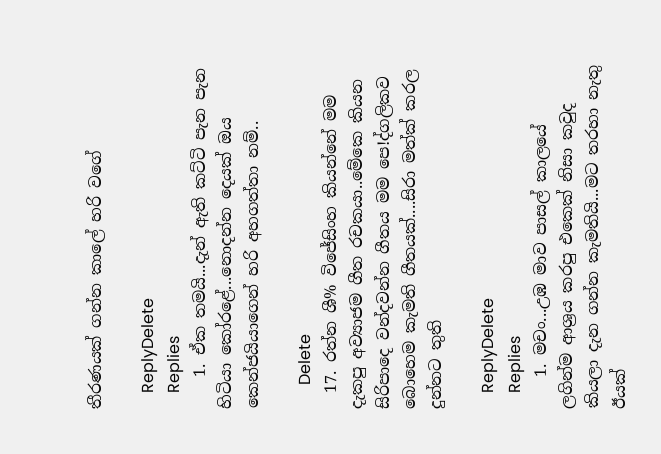තීරණයක් ගන්න කාලේ හරි වගේ

    ReplyDelete
    Replies
    1. ඒක තමයි...දැන් ඇති කට්ටි පැන පැන හිටියා කෝරළේ...නොදන්න දෙයක් ඔය කෙන්ජයියාගෙන් හරි අහගත්තා නම්..

      Delete
  17. රත්න ශී% විජේසිංහ කියන්නේ මම දැකපු අව්‍යාජම ගීත රචකයා..මේකෙ කියන සිරිපාදෙ වන්දවන්න ගීතය මම පෙ!ද්ගලිකව බොහෙම කැමති ගීතයක්....සිරා මත්ක් කරල දුන්නට තුති

    ReplyDelete
    Replies
    1. මචං...උඹ මාව පාසල් කාලයේ ලගින්ම ආශ්‍රය කරපු එකෙක් නිසා කවුද කියලා දැන ගන්න කැමතියි...මට තරහා නැතු ඊයක්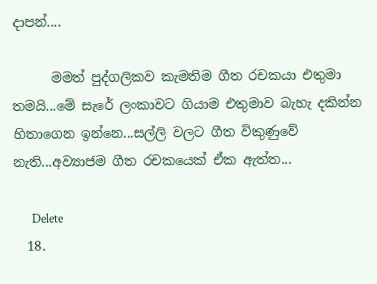දාපන්....

      මමත් පුද්ගලිකව කැමතිම ගීත රචකයා එතුමා තමයි...මේ සැරේ ලංකාවට ගියාම එතුමාව බැහැ දකින්න හිතාගෙන ඉන්නෙ...සල්ලි වලට ගීත විකුණුවේ නැති...අව්‍යාජම ගීත රචකයෙක් ඒක ඇත්ත...

      Delete
  18.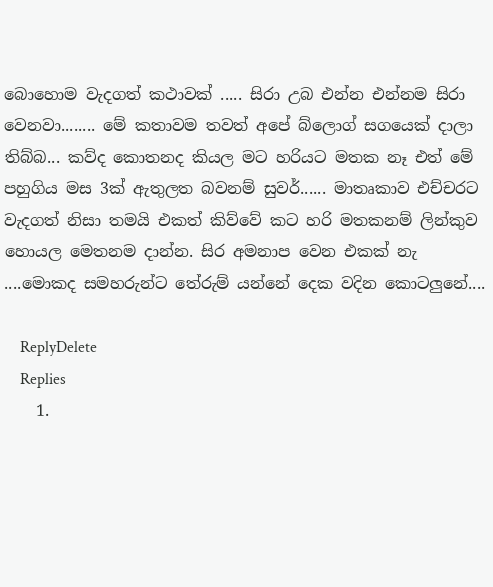බොහොම වැදගත් කථාවක් ..... සිරා උබ එන්න එන්නම සිරා වෙනවා........ මේ කතාවම තවත් අපේ බ්ලොග් සගයෙක් දාලා තිබ්බ... කව්ද කොතනද කියල මට හරියට මතක නෑ එත් මේ පහුගිය මස 3ක් ඇතුලත බවනම් සුවර්...... මාතෘකාව එච්චරට වැදගත් නිසා තමයි එකත් කිව්වේ කට හරි මතකනම් ලින්කුව හොයල මෙතනම දාන්න. සිර අමනාප වෙන එකක් නැ ....මොකද සමහරුන්ට තේරුම් යන්නේ දෙක වදින කොටලුනේ....

    ReplyDelete
    Replies
    1.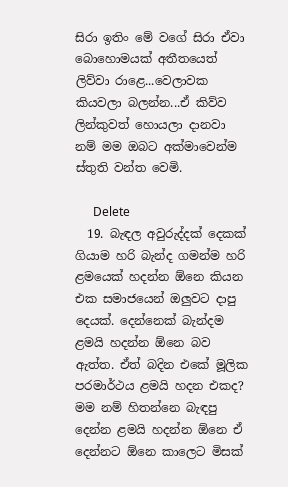සිරා ඉතිං මේ වගේ සිරා ඒවා බොහොමයක් අතීතයෙත් ලිව්වා රාළෙ...වෙලාවක කියවලා බලන්න...ඒ කිව්ව ලින්කුවත් හොයලා දානවා නම් මම ඔබට අක්මාවෙන්ම ස්තුති වන්ත වෙමි.

      Delete
  19. බැඳල අවුරුද්දක් දෙකක් ගියාම හරි බැන්ද ගමන්ම හරි ළමයෙක් හදන්න ඕනෙ කියන එක සමාජයෙන් ඔලුවට දාපු දෙයක්. දෙන්නෙක් බැන්දම ළමයි හදන්න ඕනෙ බව ඇත්ත. ඒත් බදින එකේ මූලික පරමාර්ථය ළමයි හදන එකද? මම නම් හිතන්නෙ බැඳපු දෙන්න ළමයි හදන්න ඕනෙ ඒ දෙන්නට ඕනෙ කාලෙට මිසක්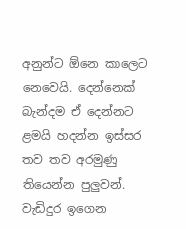අනුන්ට ඕනෙ කාලෙට නෙවෙයි. දෙන්නෙක් බැන්දම ඒ දෙන්නට ළමයි හදන්න ඉස්සර තව තව අරමුණු තියෙන්න පුලුවන්. වැඩිදුර ඉගෙන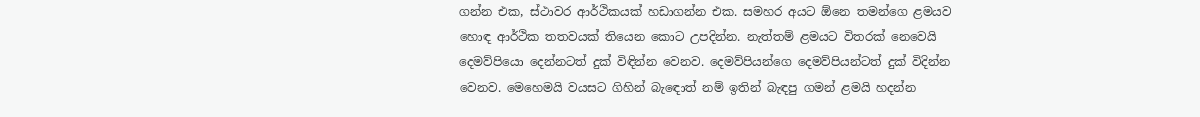ගන්න එක, ස්ථාවර ආර්ථිකයක් හඩාගන්න එක. සමහර අයට ඕනෙ තමන්ගෙ ළමයව හොඳ ආර්ථික තතවයක් තියෙන කොට උපදින්න. නැත්තම් ළමයට විතරක් නෙවෙයි දෙමව්පියො දෙන්නටත් දුක් විඳින්න වෙනව. දෙමව්පියන්ගෙ දෙමව්පියන්ටත් දුක් විදින්න වෙනව. මෙහෙමයි වයසට ගිහින් බැඳොත් නම් ඉතින් බැඳපු ගමන් ළමයි හදන්න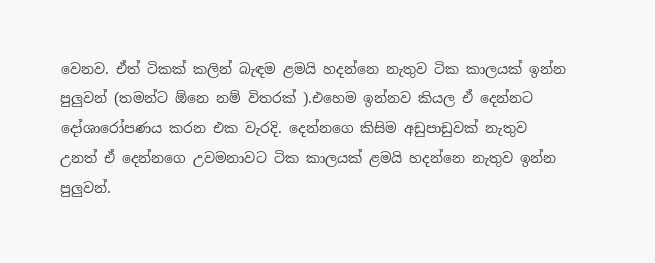වෙනව. ඒත් ටිකක් කලින් බැඳම ළමයි හදන්නෙ නැතුව ටික කාලයක් ඉන්න පුලුවන් (තමන්ට ඕනෙ නම් විතරක් ).එහෙම ඉන්නව කියල ඒ දෙන්නට දෝශාරෝපණය කරන එක වැරදි. දෙන්නගෙ කිසිම අඩුපාඩුවක් නැතුව උනත් ඒ දෙන්නගෙ උවමනාවට ටික කාලයක් ළමයි හදන්නෙ නැතුව ඉන්න පුලුවන්.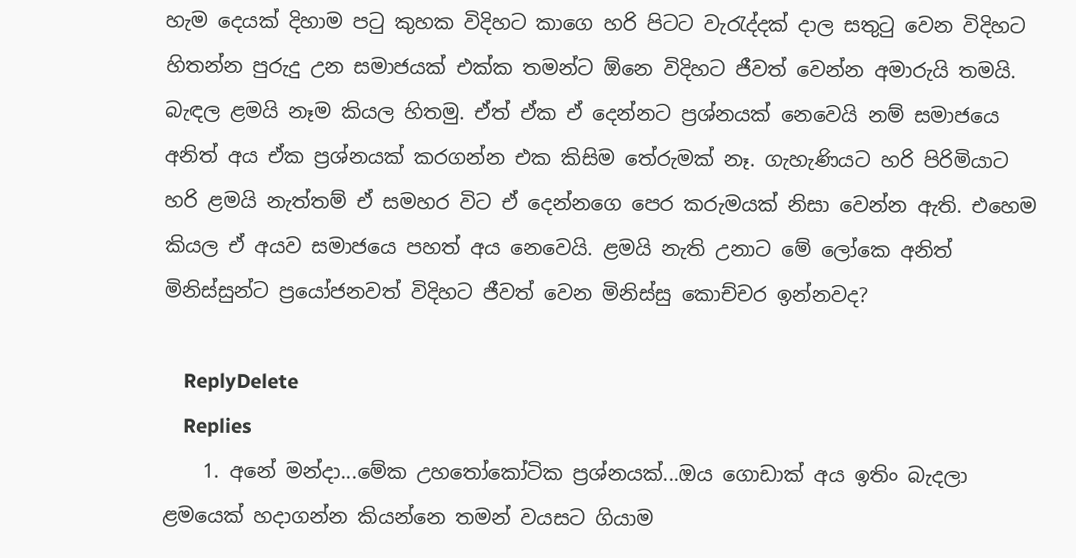හැම දෙයක් දිහාම පටු කුහක විදිහට කාගෙ හරි පිටට වැරැද්දක් දාල සතුටු වෙන විදිහට හිතන්න පුරුදු උන සමාජයක් එක්ක තමන්ට ඕනෙ විදිහට ජීවත් වෙන්න අමාරුයි තමයි. බැඳල ළමයි නෑම කියල හිතමු. ඒත් ඒක ඒ දෙන්නට ප්‍රශ්නයක් නෙවෙයි නම් සමාජයෙ අනිත් අය ඒක ප්‍රශ්නයක් කරගන්න එක කිසිම තේරුමක් නෑ. ගැහැණියට හරි පිරිමියාට හරි ළමයි නැත්තම් ඒ සමහර විට ඒ දෙන්නගෙ පෙර කරුමයක් නිසා වෙන්න ඇති. එහෙම කියල ඒ අයව සමාජයෙ පහත් අය නෙවෙයි. ළමයි නැති උනාට මේ ලෝකෙ අනිත් මිනිස්සුන්ට ප්‍රයෝජනවත් විදිහට ජීවත් වෙන මිනිස්සු කොච්චර ඉන්නවද?

    ReplyDelete
    Replies
    1. අනේ මන්දා...මේක උහතෝකෝටික ප්‍රශ්නයක්...ඔය ගොඩාක් අය ඉතිං බැදලා ළමයෙක් හදාගන්න කියන්නෙ තමන් වයසට ගියාම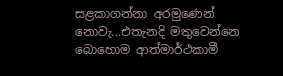සළකාගන්නා අරමුණෙන් නොවැ...එතැනදි මතුවෙන්නෙ බොහොම ආත්මාර්ථකාමී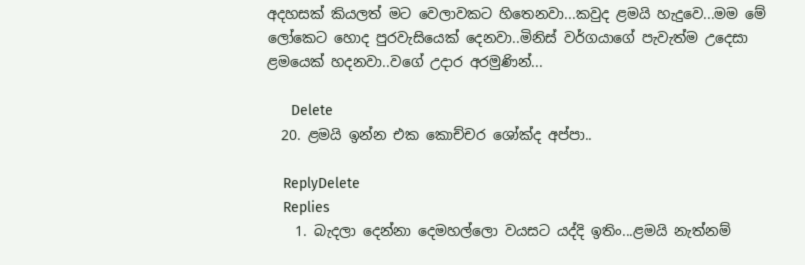අදහසක් කියලත් මට වෙලාවකට හිතෙනවා...කවුද ළමයි හැදුවෙ...මම මේ ලෝකෙට හොද පුරවැසියෙක් දෙනවා..මිනිස් වර්ගයාගේ පැවැත්ම උදෙසා ළමයෙක් හදනවා..වගේ උදාර අරමුණින්...

      Delete
  20. ළමයි ඉන්න එක කොච්චර ශෝක්ද අප්පා..

    ReplyDelete
    Replies
    1. බැදලා දෙන්නා දෙමහල්ලො වයසට යද්දි ඉතිං...ළමයි නැත්නම්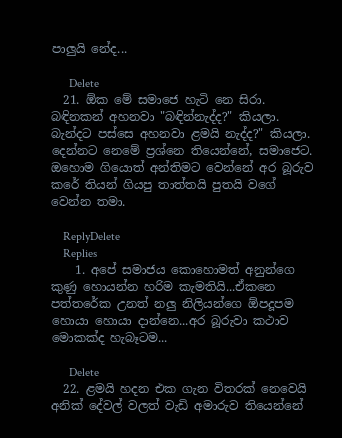පාලුයි නේද...

      Delete
  21. ඕක මේ සමාජෙ හැටි නෙ සිරා. බඳිනකන් අහනවා "බඳින්නැද්ද?" කියලා. බැන්දට පස්සෙ අහනවා ළමයි නැද්ද?" කියලා. දෙන්නට නෙමේ ප්‍රශ්නෙ තියෙන්නේ, සමාජෙට. ඔහොම ගියොත් අන්තිමට වෙන්නේ අර බූරුව කරේ තියන් ගියපු තාත්තයි පුතයි වගේ වෙන්න තමා.

    ReplyDelete
    Replies
    1. අපේ සමාජය කොහොමත් අනුන්ගෙ කුණු හොයන්න හරිම කැමතියි...ඒකනෙ පත්තරේක උනත් නලු නිලියන්ගෙ ඕපදූපම හොයා හොයා දාන්නෙ...අර බූරුවා කථාව මොකක්ද හැබෑටම...

      Delete
  22. ළමයි හදන එක ගැන විතරක් නෙවෙයි අනික් දේවල් වලත් වැඩි අමාරුව තියෙන්නේ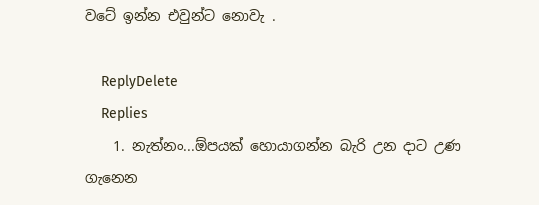වටේ ඉන්න එවුන්ට නොවැ .

    ReplyDelete
    Replies
    1. නැත්නං...ඕපයක් හොයාගන්න බැරි උන දාට උණ ගැනෙන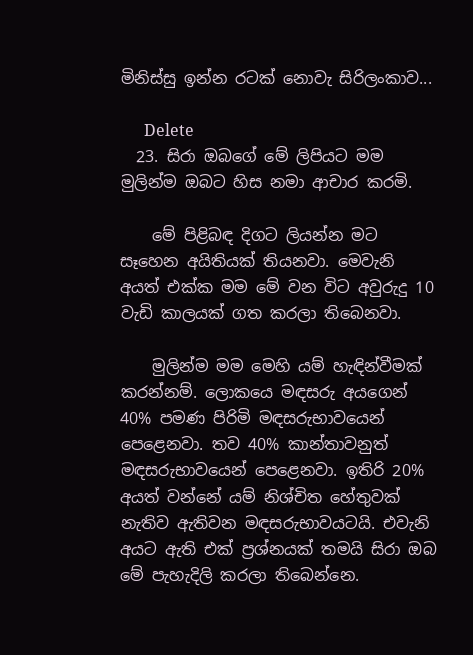මිනිස්සු ඉන්න රටක් නොවැ සිරිලංකාව...

      Delete
  23. සිරා ඔබගේ මේ ලිපියට මම මුලින්ම ඔබට හිස නමා ආචාර කරමි.

    මේ පිළිබඳ දිගට ලියන්න මට සෑහෙන අයිතියක් තියනවා. මෙවැනි අයත් එක්ක මම මේ වන විට අවුරුදු 10 වැඩි කාලයක් ගත කරලා තිබෙනවා.

    මුලින්ම මම මෙහි යම් හැඳින්වීමක් කරන්නම්. ලොකයෙ මඳසරු අයගෙන් 40% පමණ පිරිමි මඳසරුභාවයෙන් පෙළෙනවා. තව 40% කාන්තාවනුත් මඳසරුභාවයෙන් පෙළෙනවා. ඉතිරි 20% අයත් වන්නේ යම් නිශ්චිත හේතුවක් නැතිව ඇතිවන මඳසරුභාවයටයි. එවැනි අයට ඇති එක් ප්‍රශ්නයක් තමයි සිරා ඔබ මේ පැහැදිලි කරලා තිබෙන්නෙ.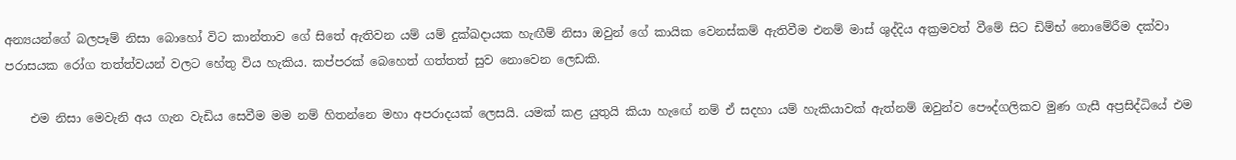අන්‍යයන්ගේ බලපෑම් නිසා බොහෝ විට කාන්තාව ගේ සිතේ ඇතිවන යම් යම් දුක්ඛදායක හැඟීම් නිසා ඔවුන් ගේ කායික වෙනස්කම් ඇතිවීම එනම් මාස් ශුද්දිය අක්‍රමවත් වීමේ සිට ඩිම්භ් නොමේරීම දක්වා පරාසයක රෝග තත්ත්වයන් වලට හේතු විය හැකිය. කප්පරක් බෙහෙත් ගත්තත් සුව නොවෙන ලෙඩකි.

    එම නිසා මෙවැනි අය ගැන වැඩිය සෙවීම මම නම් හිතන්නෙ මහා අපරාදයක් ලෙසයි. යමක් කළ යුතුයි කියා හැඟේ නම් ඒ සදහා යම් හැකියාවක් ඇත්නම් ඔවුන්ව පෞද්ගලිකව මුණ ගැසී අප්‍රසිද්ධියේ එම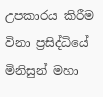උපකාරය කිරීම විනා ප්‍රසිද්ධියේ මිනිසුන් මහා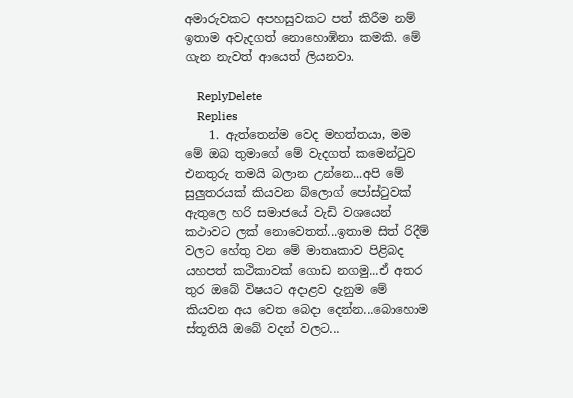අමාරුවකට අපහසුවකට පත් කිරීම නම් ඉතාම අවැදගත් නොහොඹිනා කමකි. මේ ගැන නැවත් ආයෙත් ලියනවා.

    ReplyDelete
    Replies
    1. ඇත්තෙන්ම වෙද මහත්තයා, මම මේ ඔබ තුමාගේ මේ වැදගත් කමෙන්ටුව එනතුරු තමයි බලාන උන්නෙ...අපි මේ සුලුතරයක් කියවන බ්ලොග් පෝස්ටුවක් ඇතුලෙ හරි සමාජයේ වැඩි වශයෙන් කථාවට ලක් නොවෙතත්...ඉතාම සිත් රිදීම් වලට හේතු වන මේ මාතෘකාව පිළිබද යහපත් කථිකාවක් ගොඩ නගමු...ඒ අතර තුර ඔබේ විෂයට අදාළව දැනුම මේ කියවන අය වෙත බෙදා දෙන්න...බොහොම ස්තූතියි ඔබේ වදන් වලට...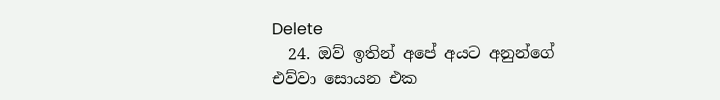Delete
  24. ඔව් ඉතින් අපේ අයට අනුන්ගේ එව්වා සොයන එක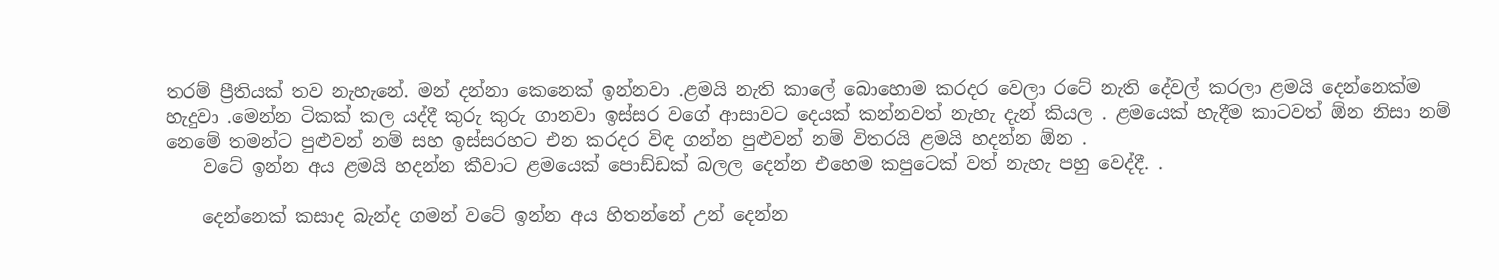තරම් ප්‍රීතියක් තව නැහැනේ. මන් දන්නා කෙනෙක් ඉන්නවා .ළමයි නැති කාලේ බොහොම කරදර වෙලා රටේ නැති දේවල් කරලා ළමයි දෙන්නෙක්ම හැදුවා .මෙන්න ටිකක් කල යද්දී කුරු කුරු ගානවා ඉස්සර වගේ ආසාවට දෙයක් කන්නවත් නැහැ දැන් කියල . ළමයෙක් හැදීම කාටවත් ඕන නිසා නම් නෙමේ තමන්ට පුළුවන් නම් සහ ඉස්සරහට එන කරදර විඳ ගන්න පුළුවන් නම් විතරයි ළමයි හදන්න ඕන .
    වටේ ඉන්න අය ළමයි හදන්න කීවාට ළමයෙක් පොඩ්ඩක් බලල දෙන්න එහෙම කපුටෙක් වත් නැහැ පහු වෙද්දී. .

    දෙන්නෙක් කසාද බැන්ද ගමන් වටේ ඉන්න අය හිතන්නේ උන් දෙන්න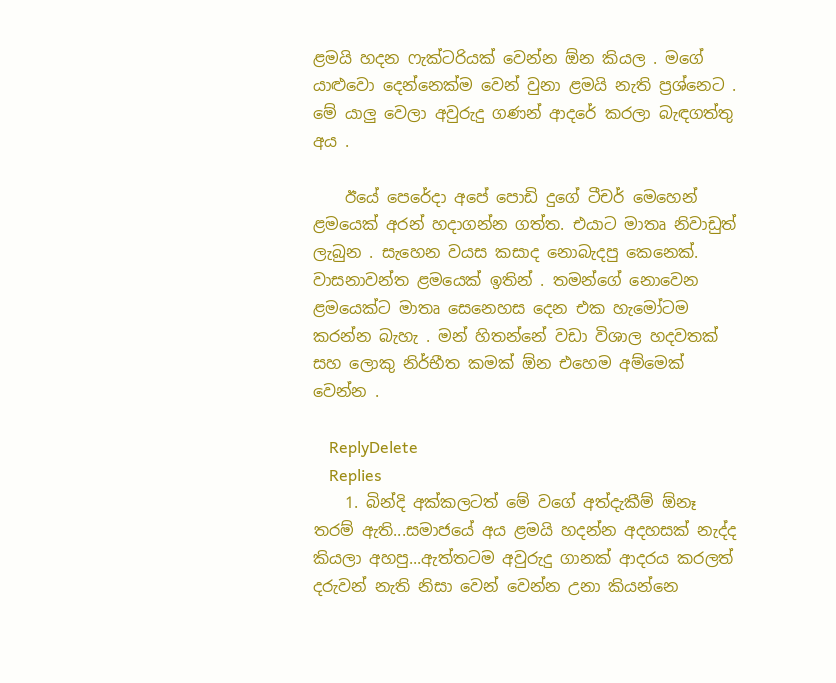ළමයි හදන ෆැක්ටරියක් වෙන්න ඕන කියල . මගේ යාළුවො දෙන්නෙක්ම වෙන් වුනා ළමයි නැති ප්‍රශ්නෙට . මේ යාලු වෙලා අවුරුදු ගණන් ආදරේ කරලා බැඳගත්තු අය .

    ඊයේ පෙරේදා අපේ පොඩි දුගේ ටීචර් මෙහෙන් ළමයෙක් අරන් හදාගන්න ගත්ත. එයාට මාතෘ නිවාඩුත් ලැබුන . සැහෙන වයස කසාද නොබැදපු කෙනෙක්. වාසනාවන්ත ළමයෙක් ඉතින් . තමන්ගේ නොවෙන ළමයෙක්ට මාතෘ සෙනෙහස දෙන එක හැමෝටම කරන්න බැහැ . මන් හිතන්නේ වඩා විශාල හදවතක් සහ ලොකු නිර්භීත කමක් ඕන එහෙම අම්මෙක් වෙන්න .

    ReplyDelete
    Replies
    1. බින්දි අක්කලටත් මේ වගේ අත්දැකීම් ඕනෑ තරම් ඇති...සමාජයේ අය ළමයි හදන්න අදහසක් නැද්ද කියලා අහපු...ඇත්තටම අවුරුදු ගානක් ආදරය කරලත් දරුවන් නැති නිසා වෙන් වෙන්න උනා කියන්නෙ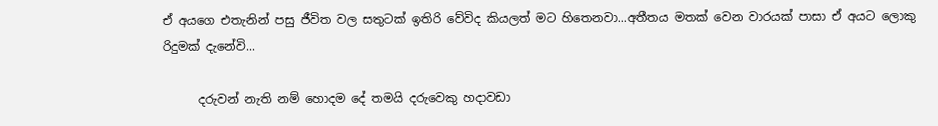ඒ අයගෙ එතැනින් පසු ජීවිත වල සතුටක් ඉතිරි වේවිද කියලත් මට හිතෙනවා...අතීතය මතක් වෙන වාරයක් පාසා ඒ අයට ලොකු රිදුමක් දැනේවි...

      දරුවන් නැති නම් හොදම දේ තමයි දරුවෙකු හදාවඩා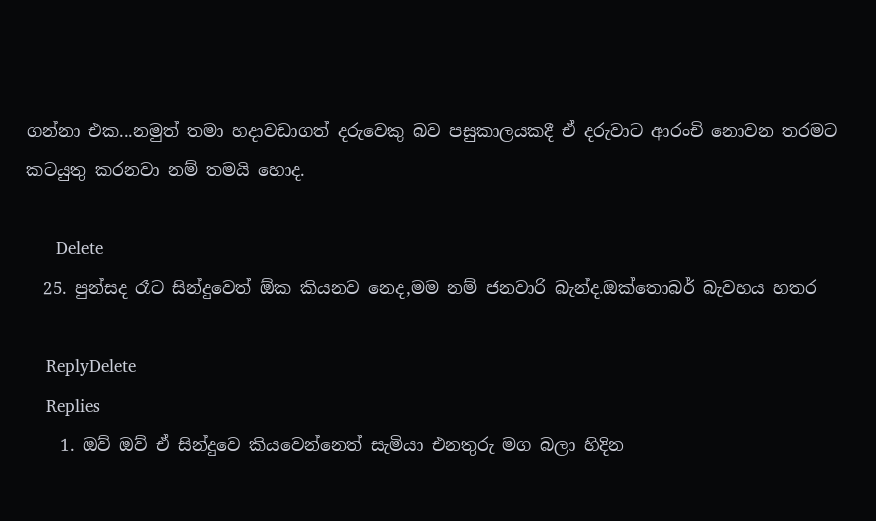ගන්නා එක...නමුත් තමා හදාවඩාගත් දරුවෙකු බව පසුකාලයකදී ඒ දරුවාට ආරංචි නොවන තරමට කටයුතු කරනවා නම් තමයි හොද.

      Delete
  25. පුන්සද රෑට සින්දුවෙත් ඕක කියනව නෙද,මම නම් ජනවාරි බැන්ද.ඔක්තොබර් බැවහය හතර

    ReplyDelete
    Replies
    1. ඔව් ඔව් ඒ සින්දුවෙ කියවෙන්නෙත් සැමියා එනතුරු මග බලා හිදින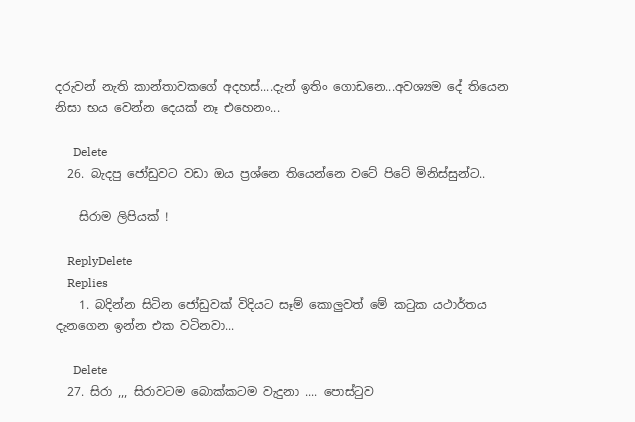දරුවන් නැති කාන්තාවකගේ අදහස්....දැන් ඉතිං ගොඩනෙ...අවශ්‍යම දේ තියෙන නිසා භය වෙන්න දෙයක් නෑ එහෙනං...

      Delete
  26. බැදපු ජෝඩුවට වඩා ඔය ප්‍රශ්නෙ තියෙන්නෙ වටේ පිටේ මිනිස්සුන්ට..

    සිරාම ලිපියක් !

    ReplyDelete
    Replies
    1. බදින්න සිටින ජෝඩුවක් විදියට සෑම් කොලුවත් මේ කටුක යථාර්තය දැනගෙන ඉන්න එක වටිනවා...

      Delete
  27. සිරා ,,, සිරාවටම බොක්කටම වැදුනා .... පොස්ටුව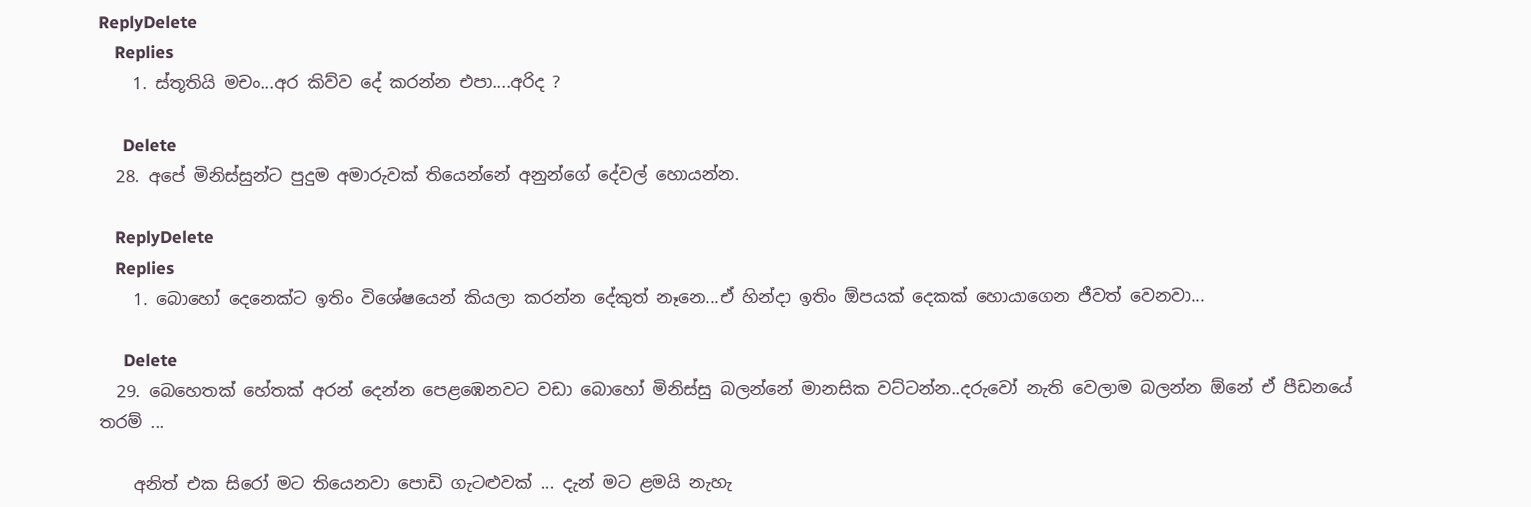ReplyDelete
    Replies
    1. ස්තූතියි මචං...අර කිව්ව දේ කරන්න එපා....අරිද ?

      Delete
  28. අපේ මිනිස්සුන්ට පුදුම අමාරුවක් තියෙන්නේ අනුන්ගේ දේවල් හොයන්න.

    ReplyDelete
    Replies
    1. බොහෝ දෙනෙක්ට ඉතිං විශේෂයෙන් කියලා කරන්න දේකුත් නෑනෙ...ඒ හින්දා ඉතිං ඕපයක් දෙකක් හොයාගෙන ජීවත් වෙනවා...

      Delete
  29. බෙහෙතක් හේතක් අරන් දෙන්න පෙළඹෙනවට වඩා බොහෝ මිනිස්සු බලන්නේ මානසික වට්ටන්න..දරුවෝ නැති වෙලාම බලන්න ඕනේ ඒ පීඩනයේ තරම් ...

    අනිත් එක සිරෝ මට තියෙනවා පොඩි ගැටළුවක් ... දැන් මට ළමයි නැහැ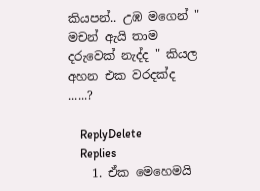කියපන්.. උඹ මගෙන් " මචන් ඇයි තාම දරුවෙක් නැද්ද " කියල අහන එක වරදක්ද ......?

    ReplyDelete
    Replies
    1. ඒක මෙහෙමයි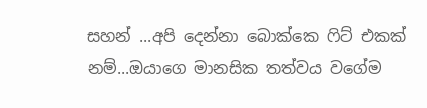සහන් ...අපි දෙන්නා බොක්කෙ ෆිට් එකක් නම්...ඔයාගෙ මානසික තත්වය වගේම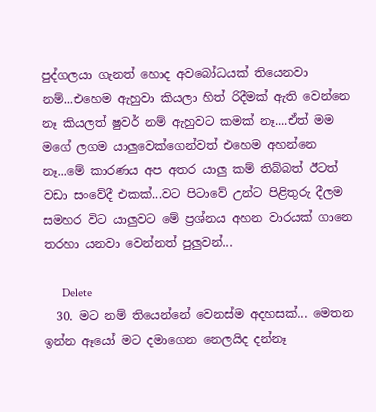පුද්ගලයා ගැනත් හොද අවබෝධයක් තියෙනවා නම්...එහෙම ඇහුවා කියලා හිත් රිදීමක් ඇති වෙන්නෙ නෑ කියලත් ෂුවර් නම් ඇහුවට කමක් නෑ....ඒත් මම මගේ ලගම යාලුවෙක්ගෙන්වත් එහෙම අහන්නෙ නෑ...මේ කාරණය අප අතර යාලු කම් තිබ්බත් ඊටත් වඩා සංවේදී එකක්...වට පිටාවේ උන්ට පිළිතුරු දීලම සමහර විට යාලුවට මේ ප්‍රශ්නය අහන වාරයක් ගානෙ තරහා යනවා වෙන්නත් පුලුවන්...

      Delete
  30. මට නම් තියෙන්නේ වෙනස්ම අදහසක්... මෙතන ඉන්න ඈයෝ මට දමාගෙන නෙලයිද දන්නෑ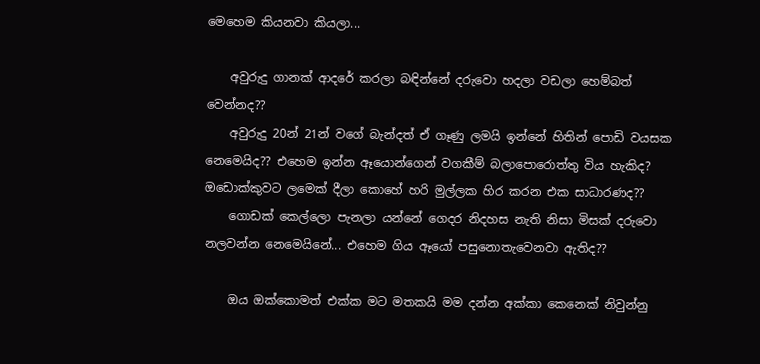මෙහෙම කියනවා කියලා...

    අවුරුදු ගානක් ආදරේ කරලා බඳින්නේ දරුවො හදලා වඩලා හෙම්බත් වෙන්නද??
    අවුරුදු 20න් 21න් වගේ බැන්දත් ඒ ගෑණු ලමයි ඉන්නේ හිතින් පොඩි වයසක නෙමෙයිද?? එහෙම ඉන්න ඈයොන්ගෙන් වගකීම් බලාපොරොත්තු විය හැකිද? ඔඩොක්කුවට ලමෙක් දීලා කොහේ හරි මුල්ලක හිර කරන එක සාධාරණද??
    ගොඩක් කෙල්ලො පැනලා යන්නේ ගෙදර නිදහස නැති නිසා මිසක් දරුවො නලවන්න නෙමෙයිනේ... එහෙම ගිය ඈයෝ පසුනොතැවෙනවා ඇතිද??

    ඔය ඔක්කොමත් එක්ක මට මතකයි මම දන්න අක්කා කෙනෙක් නිවුන්නු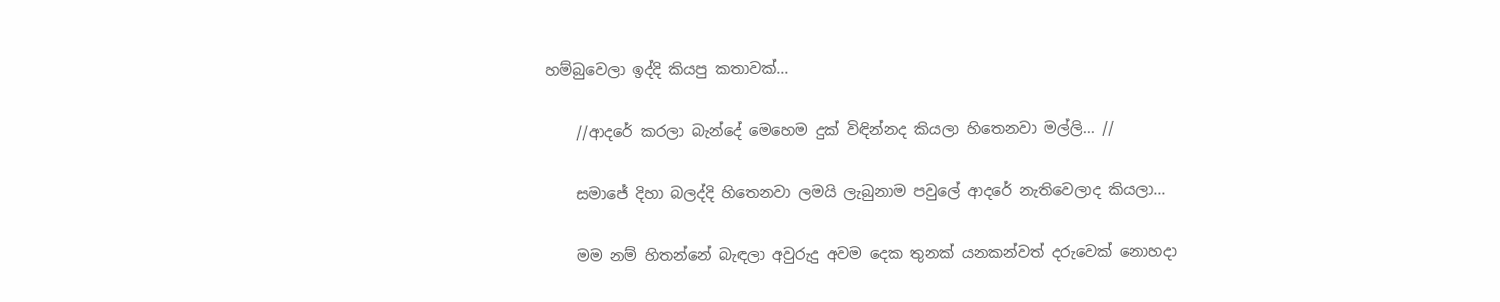හම්බුවෙලා ඉද්දි කියපු කතාවක්...

    //ආදරේ කරලා බැන්දේ මෙහෙම දුක් විඳින්නද කියලා හිතෙනවා මල්ලි... //

    සමාජේ දිහා බලද්දි හිතෙනවා ලමයි ලැබුනාම පවුලේ ආදරේ නැතිවෙලාද කියලා...

    මම නම් හිතන්නේ බැඳලා අවුරුදු අවම දෙක තුනක් යනකන්වත් දරුවෙක් නොහදා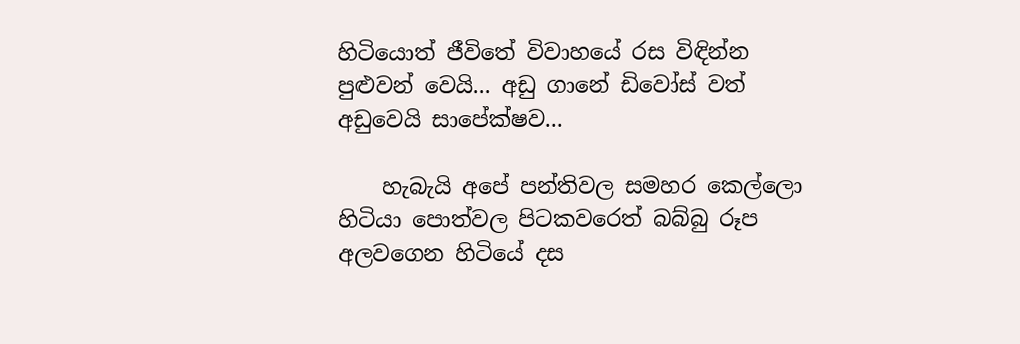හිටියොත් ජීවිතේ විවාහයේ රස විඳින්න පුළුවන් වෙයි... අඩු ගානේ ඩිවෝස් වත් අඩුවෙයි සාපේක්ෂව...

    හැබැයි අපේ පන්තිවල සමහර කෙල්ලො හිටියා පොත්වල පිටකවරෙත් බබ්බු රූප අලවගෙන හිටියේ දස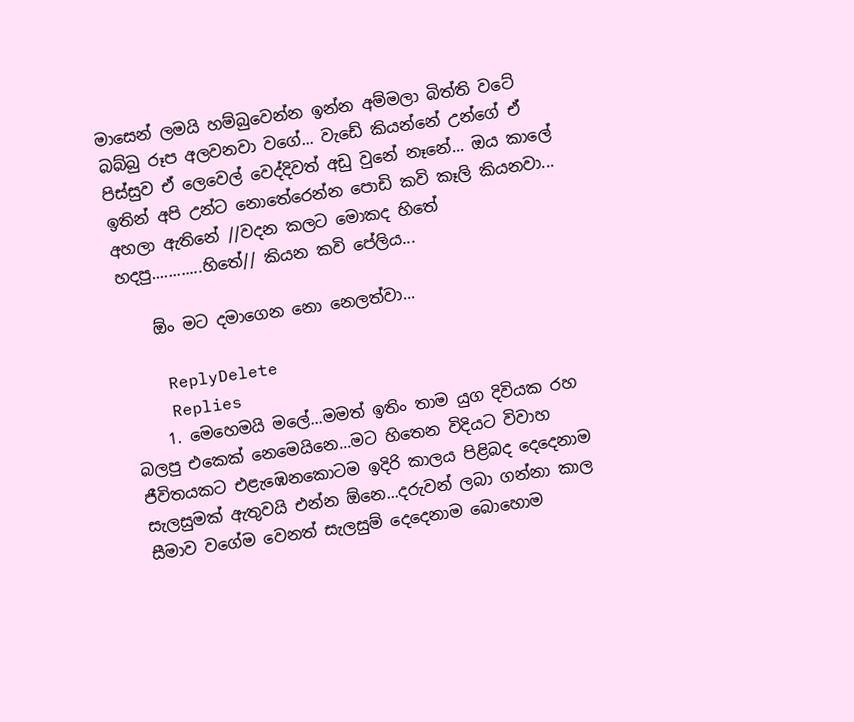මාසෙන් ලමයි හම්බුවෙන්න ඉන්න අම්මලා බිත්ති වටේ බබ්බු රූප අලවනවා වගේ... වැඩේ කියන්නේ උන්ගේ ඒ පිස්සුව ඒ ලෙවෙල් වෙද්දිවත් අඩු වුනේ නෑනේ... ඔය කාලේ ඉතින් අපි උන්ට නොතේරෙන්න පොඩි කවි කෑලි කියනවා... අහලා ඇතිනේ //වදන කලට මොකද හිතේ හදපු............හිතේ// කියන කවි පේලිය...

    ඕං මට දමාගෙන නො නෙලත්වා...

    ReplyDelete
    Replies
    1. මෙහෙමයි මලේ...මමත් ඉතිං තාම යුග දිවියක රහ බලපු එකෙක් නෙමෙයිනෙ...මට හිතෙන විදියට විවාහ ජීවිතයකට එළැඹෙනකොටම ඉදිරි කාලය පිළිබද දෙදෙනාම සැලසුමක් ඇතුවයි එන්න ඕනෙ...දරුවන් ලබා ගන්නා කාල සීමාව වගේම වෙනත් සැලසුම් දෙදෙනාම බොහොම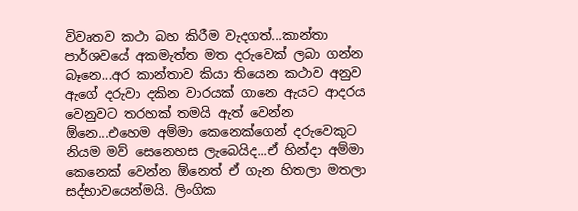විවෘතව කථා බහ කිරීම වැදගත්...කාන්තා පාර්ශවයේ අකමැත්ත මත දරුවෙක් ලබා ගන්න බෑනෙ...අර කාන්තාව කියා තියෙන කථාව අනුව ඇගේ දරුවා දකින වාරයක් ගානෙ ඇයට ආදරය වෙනුවට තරහක් තමයි ඇත් වෙන්න ඕනෙ...එහෙම අම්මා කෙනෙක්ගෙන් දරුවෙකුට නියම මව් සෙනෙහස ලැබෙයිද...ඒ හින්දා අම්මා කෙනෙක් වෙන්න ඕනෙත් ඒ ගැන හිතලා මතලා සද්භාවයෙන්මයි. ලිංගික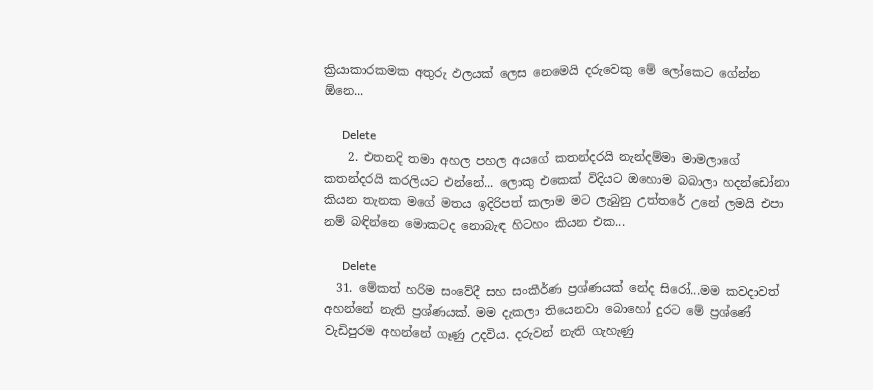ක්‍රියාකාරකමක අතුරු ඵලයක් ලෙස නෙමෙයි දරුවෙකු මේ ලෝකෙට ගේන්න ඕනෙ...

      Delete
    2. එතනදි තමා අහල පහල අයගේ කතන්දරයි නැන්දම්මා මාමලාගේ කතන්දරයි කරලියට එන්නේ... ලොකු එකෙක් විදියට ඔහොම බබාලා හදන්ඩෝනා කියන තැනක මගේ මතය ඉදිරිපත් කලාම මට ලැබුනු උත්තරේ උනේ ලමයි එපා නම් බඳින්නෙ මොකටද නොබැඳ හිටහං කියන එක...

      Delete
  31. මේකත් හරිම සංවේදී සහ සංකීර්ණ ප්‍රශ්ණයක් නේද සිරෝ...මම කවදාවත් අහන්නේ නැති ප්‍රශ්ණයක්. මම දැකලා තියෙනවා බොහෝ දුරට මේ ප්‍රශ්ණේ වැඩිපුරම අහන්නේ ගෑණු උදවිය. දරුවන් නැති ගැහැණු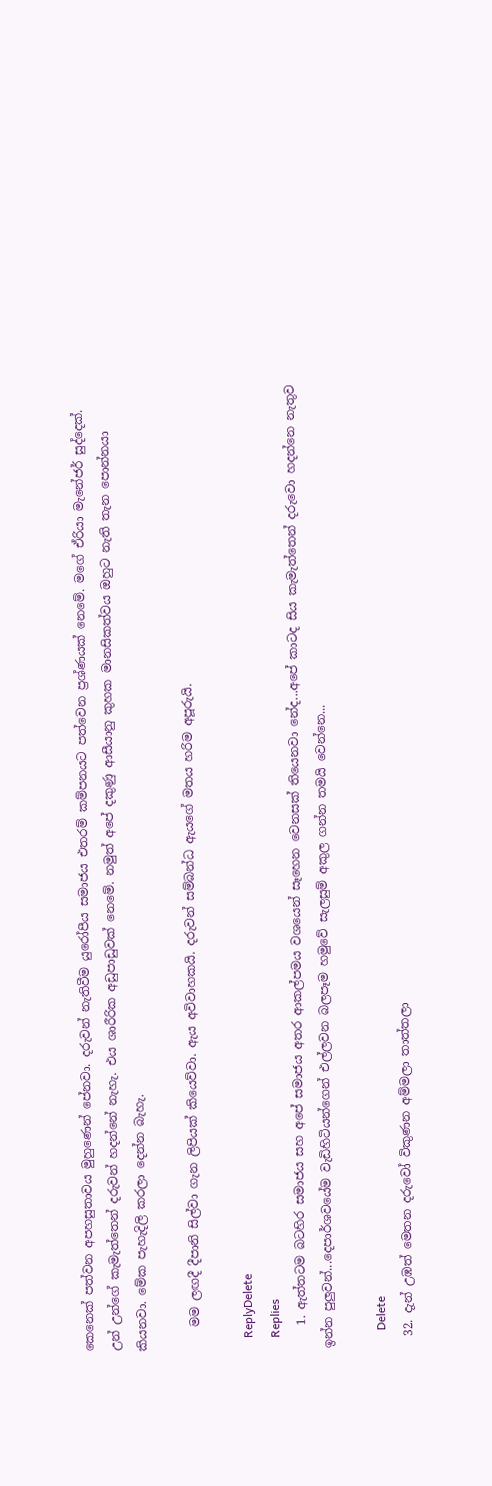කෙනෙක් පත්වන අපහසුතාවය මුහුණෙන් පේනවා. දරුවන් නැතිවීම යුරෝපීය සමාජය එතරම් කම්පනයට පත්වෙන ප්‍රශ්ණයක් නෙමේ. මගේ ඒරියා මැනේජර් සුද්දෙක්. උන් උන්ගේ කැමැත්තෙන් දරුවන් හදන්නේ නැහැ. එය ශාරීරික අඩුපාඩුවක් නෙමේ. නමුත් අපේ දකුණු ආසීයානු කුහක මානසිකත්වය ඔහුට නැති තැන පොන්නයා කියනවා. මේක පැහැදිලි කරලා දෙන්න බැහැ.

    මම ලඟදී දීපානි සිල්වා ගැන ලිපියක් කියෙව්වා. ඇය අවිවාහකයි. දරුවන් සම්බන්ධ ඇයගේ මතය හරිම අපූරුයි.

    ReplyDelete
    Replies
    1. ඇත්තටම බටහිර සමාජය සහ අපේ සමාජය අතර ආකල්පමය වශයෙන් සෑහෙන වෙනසක් තියෙනවා නේද...අපේ කාටද සිය කැමැත්තෙන් දරුවො හදන්නෙ නැතුව ඉන්න පුලුවන්...දෙපාර්ශවයේම වැඩිහිටියන්ගෙන් එල්ලවන බලපෑම හමුවේ සැලසුම් අකුල ගන්න තමයි වෙන්නෙ...

      Delete
  32. දැන් උඹත් මෙතන දරුවෝ විකුණන අම්මලා තාත්තලා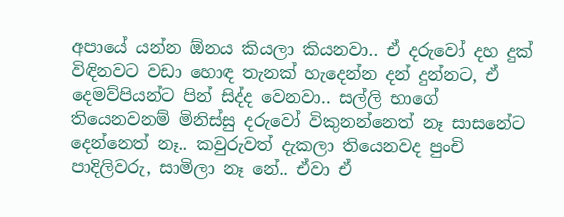අපායේ යන්න ඕනය කියලා කියනවා.. ඒ දරුවෝ දහ දුක් විඳිනවට වඩා හොඳ තැනක් හැදෙන්න දන් දුන්නට, ඒ දෙමව්පියන්ට පින් සිද්ද වෙනවා.. සල්ලි භාගේ තියෙනවනම් මිනිස්සු දරුවෝ විකුනන්නෙත් නෑ සාසනේට දෙන්නෙත් නෑ.. කවුරුවත් දැකලා තියෙනවද පුංචි පාදිලිවරු, සාමිලා නෑ නේ.. ඒවා ඒ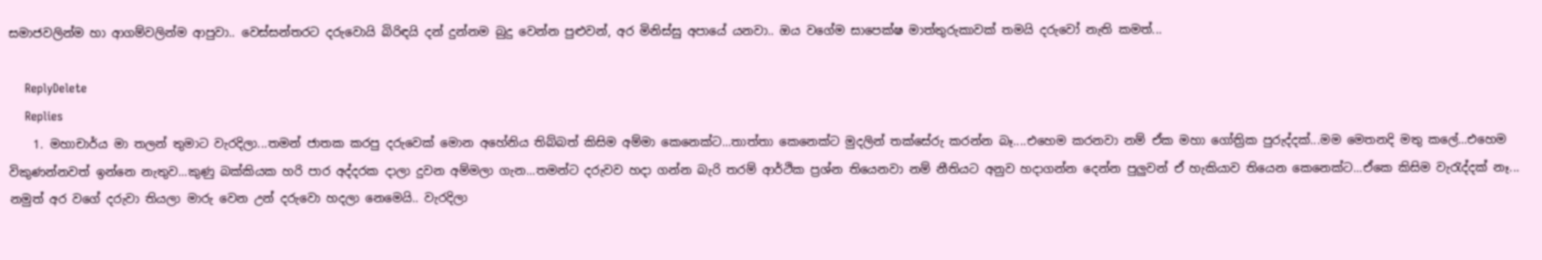සමාජවලින්ම හා ආගම්වලින්ම ආපුවා.. වෙස්සන්තරට දරුවොයි බිරිඳයි දන් දුන්නම බුදු වෙන්න පුළුවන්, අර මිනිස්සු අපායේ යනවා.. ඔය වගේම සාපෙක්ෂ මාත්තුරුකාවක් තමයි දරුවෝ නැති කමත්...

    ReplyDelete
    Replies
    1. මහාචාර්ය මා තලන් තුමාට වැරදිලා...තමන් ජාතක කරපු දරුවෙක් මොන අහේනිය තිබ්බත් කිසිම අම්මා කෙනෙක්ට...තාත්තා කෙනෙක්ට මුදලින් තක්සේරු කරන්න බෑ....එහෙම කරනවා නම් ඒක මහා ගෝත්‍රික පුරුද්දක්...මම මෙතනදි මතු කලේ...එහෙම විකුණන්නවත් ඉන්නෙ නැතුව...කුණු බක්කියක හරි පාර අද්දරක දාලා දුවන අම්මලා ගැන...තමන්ට දරුවව හදා ගන්න බැරි තරම් ආර්ථික ප්‍රශ්න තියෙනවා නම් නීතියට අනුව හදාගන්න දෙන්න පුලුවන් ඒ හැකියාව තියෙන කෙනෙක්ට...ඒකෙ කිසිම වැරැද්දක් නෑ... නමුත් අර වගේ දරුවා තියලා මාරු වෙන උන් දරුවො හදලා නෙමෙයි.. වැරදිලා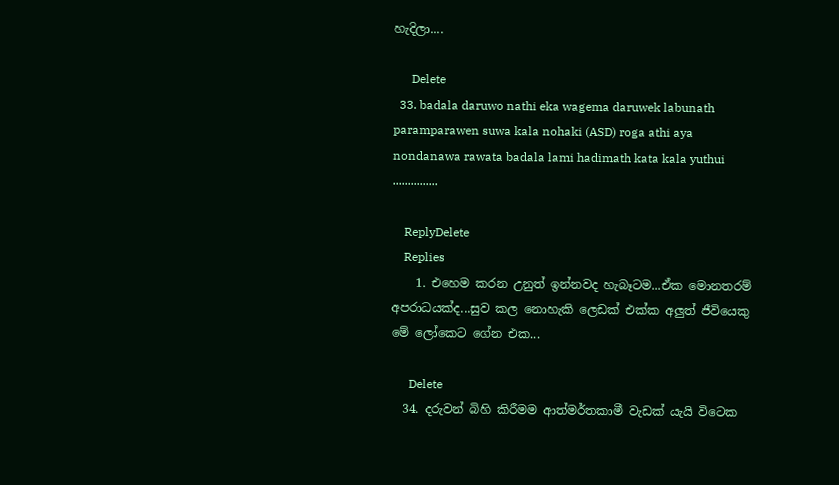හැදිලා....

      Delete
  33. badala daruwo nathi eka wagema daruwek labunath paramparawen suwa kala nohaki (ASD) roga athi aya nondanawa rawata badala lami hadimath kata kala yuthui ...............

    ReplyDelete
    Replies
    1. එහෙම කරන උනුත් ඉන්නවද හැබෑටම...ඒක මොනතරම් අපරාධයක්ද...සුව කල නොහැකි ලෙඩක් එක්ක අලුත් ජීවියෙකු මේ ලෝකෙට ගේන එක...

      Delete
  34. දරුවන් බිහි කිරීමම ආත්මර්තකාමී වැඩක් යැයි විටෙක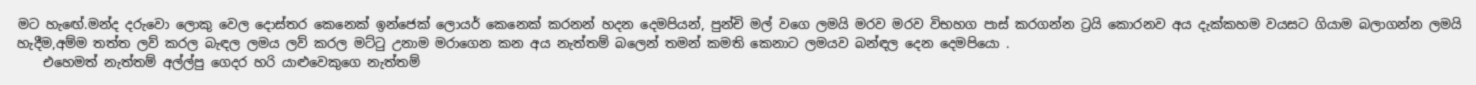මට හැඟේ.මන්ද දරුවො ලොකු වෙල දොස්තර කෙනෙක් ඉන්ජෙක් ලොයර් කෙනෙක් කරනන් හදන දෙමපියන්, පුන්චි මල් වගෙ ලමයි මරව මරව විභහග පාස් කරගන්න ට්‍රයි කොරනව අය දැක්කහම වයසට ගියාම බලාගන්න ලමයි හැදීම,අම්ම තත්ත ලව් කරල බැඳල ලමය ලව් කරල මට්ටු උනාම මරාගෙන කන අය නැත්තම් බලෙන් තමන් කමති කෙනාට ලමයව බන්ඳල දෙන දෙමපියො .
    එහෙමත් නැත්තම් අල්ල්පු ගෙදර හරි යාළුවෙකුගෙ නැත්තම්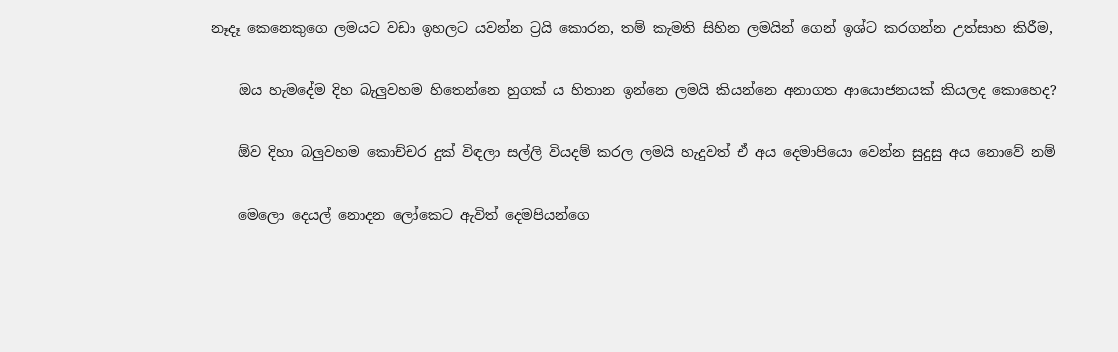නෑදෑ කෙනෙකුගෙ ලමයට වඩා ඉහලට යවන්න ට්‍රයි කොරන, තම් කැමති සිහින ලමයින් ගෙන් ඉශ්ට කරගන්න උත්සාහ කිරීම,

    ඔය හැමදේම දිහ බැලුවහම හිතෙන්නෙ හුගක් ය හිතාන ඉන්නෙ ලමයි කියන්නෙ අනාගත ආයොජනයක් කියලද කොහෙද?

    ඕව දිහා බලුවහම කොච්චර දුක් විඳලා සල්ලි වියදම් කරල ලමයි හැදුවත් ඒ අය දෙමාපියො වෙන්න සුදුසු අය නොවේ නම්

    මෙලො දෙයල් නොදන ලෝකෙට ඇවිත් දෙමපියන්ගෙ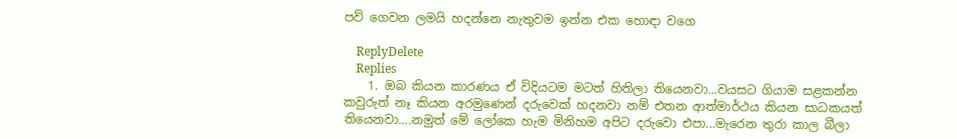පව් ගෙවන ලමයි හදන්නෙ නැතුවම ඉන්න එක හොඳා වගෙ

    ReplyDelete
    Replies
    1. ඔබ කියන කාරණය ඒ විදියටම මටත් හිතිලා තියෙනවා...වයසට ගියාම සළකන්න කවුරුත් නෑ කියන අරමුණෙන් දරුවෙක් හදනවා නම් එතන ආත්මාර්ථය කියන සාධකයත් තියෙනවා....නමුත් මේ ලෝකෙ හැම මිනිහම අපිට දරුවො එපා...මැරෙන තුරා කාල බීලා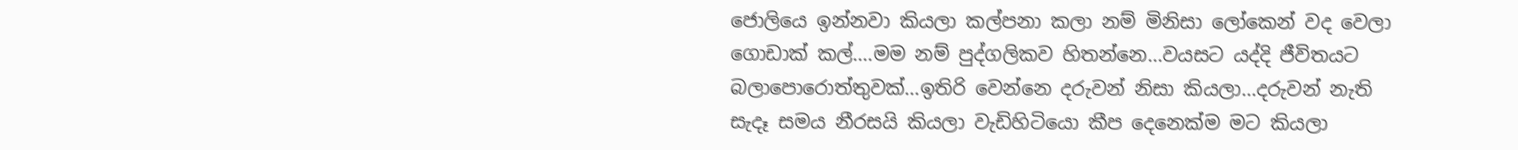ජොලියෙ ඉන්නවා කියලා කල්පනා කලා නම් මිනිසා ලෝකෙන් වද වෙලා ගොඩාක් කල්....මම නම් පුද්ගලිකව හිතන්නෙ...වයසට යද්දි ජීවිතයට බලාපොරොත්තුවක්...ඉතිරි වෙන්නෙ දරුවන් නිසා කියලා...දරුවන් නැති සැදෑ සමය නීරසයි කියලා වැඩිහිටියො කීප දෙනෙක්ම මට කියලා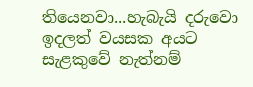තියෙනවා...හැබැයි දරුවො ඉදලත් වයසක අයට සැළකුවේ නැත්නම්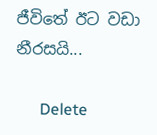ජීවිතේ ඊට වඩා නීරසයි...

      Delete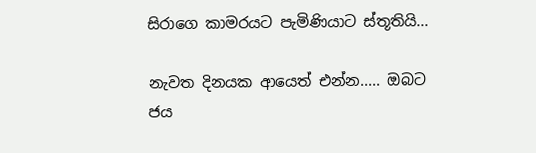සිරාගෙ කාමරයට පැමිණියාට ස්තූතියි...

නැවත දිනයක ආයෙත් එන්න..... ඔබට ජය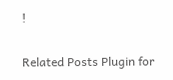!

Related Posts Plugin for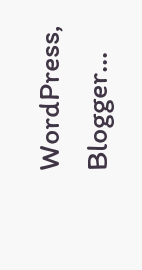WordPress, Blogger...